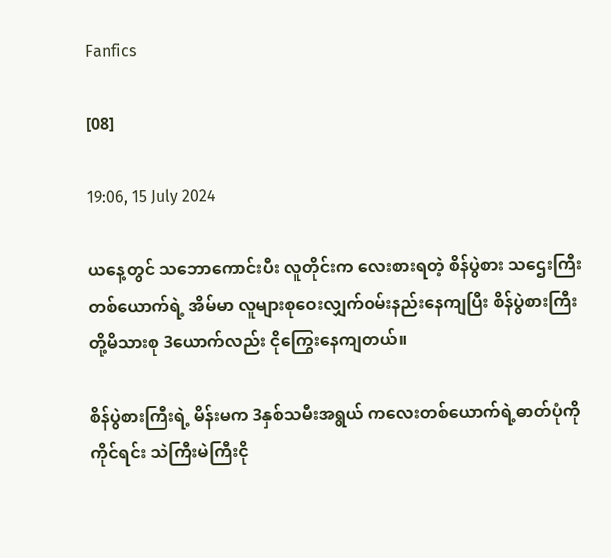Fanfics

[08]

19:06, 15 July 2024

ယနေ့တွင် သဘောကောင်း‌ပီး လူတိုင်းက လေးစားရတဲ့ စိန်ပွဲစား သဌေးကြီးတစ်‌ယောက်ရဲ့ အိမ်မာ လူများစုဝေးလျှက်၀မ်းနည်းနေကျပြီး စိန်ပွဲစားကြီးတို့မိသားစု 3ယောက်လည်း ငိုကြွေးနေကျတယ်။

စိန်ပွဲစားကြီးရဲ့ မိန်းမက 3နှစ်သမီးအရွယ် ကလေးတစ်ယောက်ရဲ့ဓာတ်ပုံကိုကိုင်ရင်း သဲကြီးမဲကြီးငို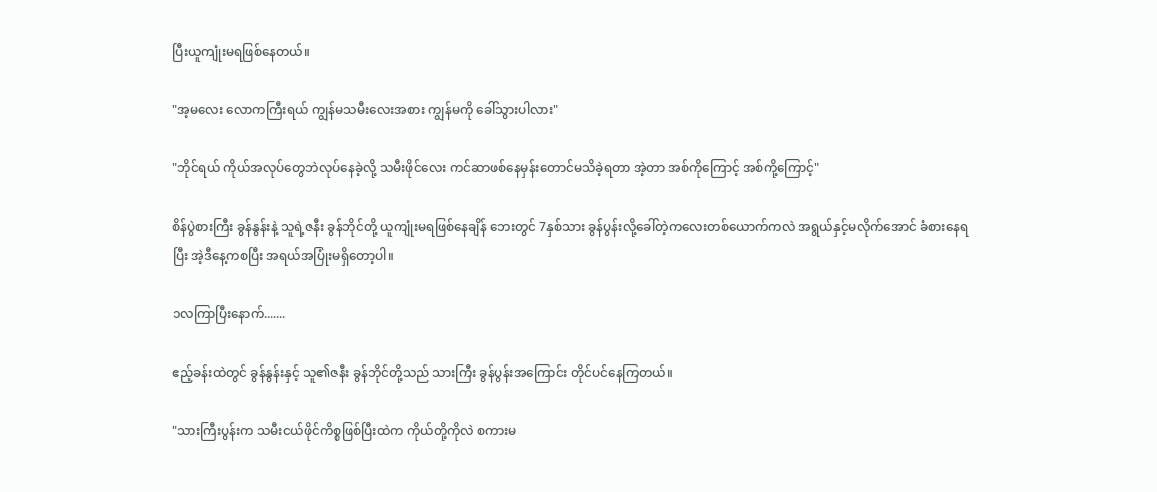ပြီးယူကျုံးမရဖြစ်နေတယ်။

"အ့မလေး လောကကြီးရယ် ကျွန်မသမီးလေးအစား ကျွန်မကို ခေါ်သွားပါလား"

"ဘိုင်ရယ် ကိုယ်အလုပ်တွေဘဲလုပ်နေခဲ့လို့ သမီးဖိုင်လေး ကင်ဆာဖစ်နေမှန်းတောင်မသိခဲ့ရတာ အဲ့တာ အစ်ကိုကြောင့် အစ်ကို့ကြောင့်"

စိန်ပွဲစားကြီး ခွန်နွန်းနဲ့ သူရဲ့ဇနီး ခွန်ဘိုင်တို့ ယူကျုံးမရဖြစ်နေချိန် ဘေးတွင် 7နှစ်သား ခွန်ပွန်းလို့ခေါ်တဲ့ကလေးတစ်ယောက်ကလဲ အရွယ်နှင့်မလိုက်အောင် ခံစားနေရပြီး အဲ့ဒီနေ့ကစပြီး အရယ်အပြုံးမရှိတော့ပါ။

၁လကြာပြီးနောက်.......

ဧည့်ခန်းထဲတွင် ခွန်နွန်းနှင့် သူ၏ဇနီး ခွန်ဘိုင်တို့သည် သားကြီး ခွန်ပွန်းအကြောင်း တိုင်ပင်နေကြတယ်။

"သားကြီးပွန်းက သမီးငယ်ဖိုင်ကိစ္စဖြစ်ပြီးထဲက ကိုယ်တို့ကိုလဲ စကားမ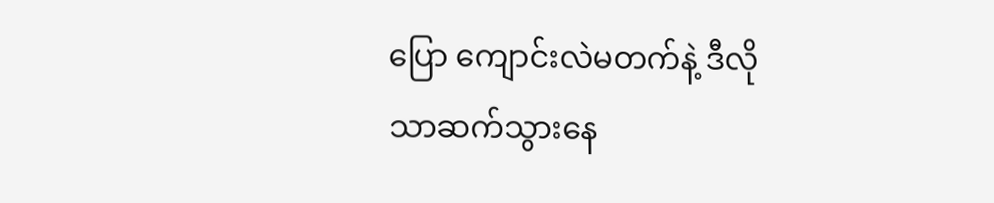ပြော ကျောင်းလဲမတက်နဲ့ ဒီလိုသာဆက်သွားနေ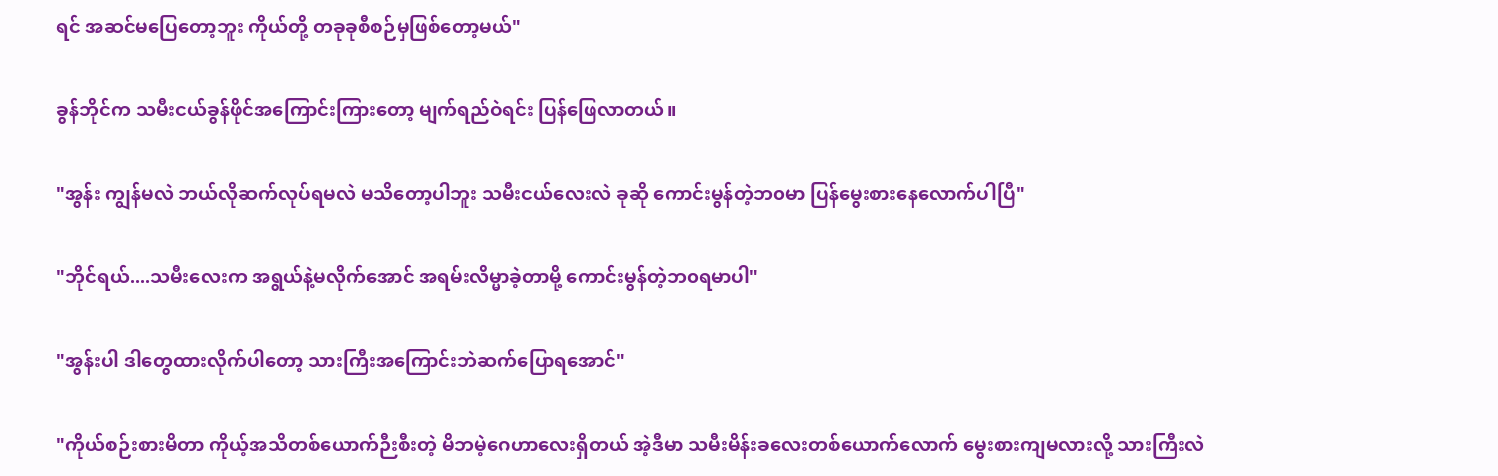ရင် အဆင်မပြေတော့ဘူး ကိုယ်တို့ တခုခုစီစဉ်မှဖြစ်တော့မယ်"

ခွန်ဘိုင်က သမီးငယ်ခွန်ဖိုင်အကြောင်းကြားတော့ မျက်ရည်ဝဲရင်း ပြန်ဖြေလာတယ်။

"အွန်း ကျွန်မလဲ ဘယ်လိုဆက်လုပ်ရမလဲ မသိတော့ပါဘူး သမီးငယ်လေးလဲ ခုဆို ကောင်းမွန်တဲ့ဘ၀မာ ပြန်မွေးစားနေလောက်ပါပြီ‌"

"ဘိုင်ရယ်....သမီးလေးက အရွယ်နဲ့မလိုက်အောင် အရမ်းလိမ္မာခဲ့တာမို့ ကောင်းမွန်တဲ့ဘ၀ရမာပါ"

"အွန်းပါ ဒါတွေထားလိုက်ပါတော့ သားကြီးအကြောင်းဘဲဆက်ပြောရအောင်"

"ကိုယ်စဉ်းစားမိတာ ကိုယ့်အသိတစ်ယောက်ဉီးစီးတဲ့ မိဘမဲ့ဂေဟာလေးရှိတယ် အဲ့ဒီမာ သမီးမိန်းခလေးတစ်ယောက်လောက် မွေးစားကျမလားလို့ သားကြီးလဲ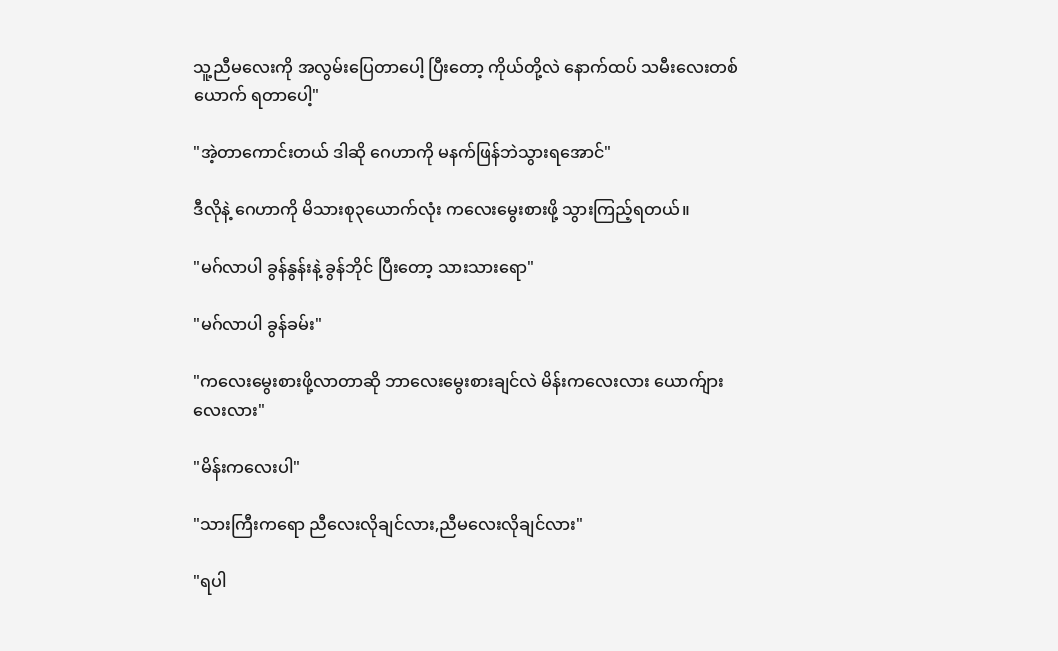သူ့ညီမလေးကို အလွမ်းပြေတာပေါ့ ပြီးတော့ ကိုယ်တို့လဲ နောက်ထပ် သမီးလေးတစ်ယောက် ရတာပေါ့"

"အဲ့တာကောင်းတယ် ဒါဆို ဂေဟာကို မနက်ဖြန်ဘဲသွားရအောင်"

ဒီလိုနဲ့ ဂေဟာကို မိသားစု၃ယောက်လုံး ကလေးမွေးစားဖို့ သွားကြည့်ရတယ်။

"မဂ်လာပါ ခွန်နွန်းနဲ့ ခွန်ဘိုင် ပြီးတော့ သားသားရော"

"မဂ်လာပါ ခွန်ခမ်း"

"ကလေးမွေးစားဖို့လာတာဆို ဘာလေးမွေးစားချင်လဲ မိန်းကလေးလား ယောက်ျားလေးလား"

"မိန်းကလေးပါ"

"သားကြီးကရော ညီလေးလိုချင်လား,ညီမလေးလိုချင်လား"

"ရပါ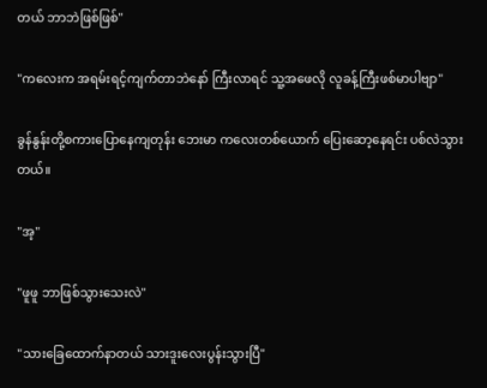တယ် ဘာဘဲဖြစ်ဖြစ်"

"ကလေးက အရမ်းရင့်ကျက်တာဘဲနော် ကြီးလာရင် သူ့အဖေလို လူခန့်ကြီးဖစ်မာပါဗျာ"

ခွန်နွန်းတို့စကားပြောနေကျတုန်း ဘေးမာ ကလေးတစ်ယောက် ပြေးဆော့နေရင်း ပစ်လဲသွားတယ်။

"အ့"

"ဖူဖူ ဘာဖြစ်သွားသေးလဲ"

"သားခြေထောက်‌နာတယ် သားဒူးလေးပွန်းသွားပြီ"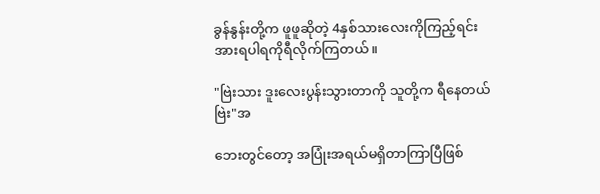ခွန်နွန်းတို့က ဖူဖူဆိုတဲ့ 4နှစ်သားလေးကိုကြည့်ရင်း အားရပါရကိုရီလိုက်ကြတယ်။

"ဗြဲးသား ဒူးလေးပွန်းသွားတာကို သူတို့က ရီနေတယ် ဗြဲး"အ

ဘေးတွင်တော့ အပြုံးအရယ်မရှိတာကြာပြီဖြစ်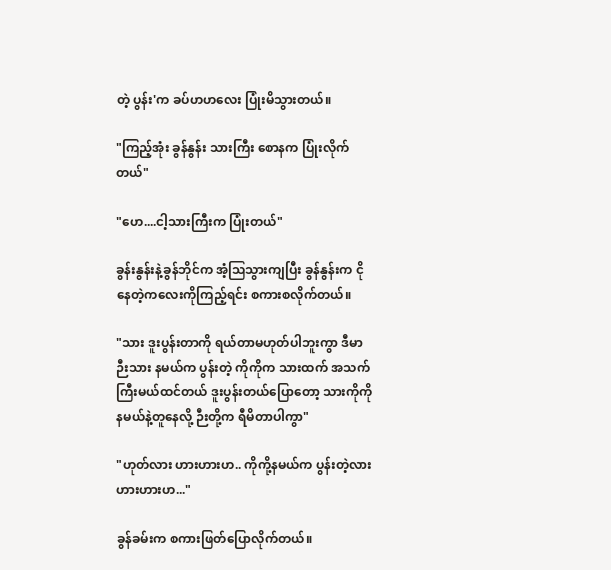တဲ့ ပွန်း'က ခပ်ဟဟလေး ပြုံးမိသွားတယ်။

"ကြည့်အုံး ခွန်နွန်း သားကြီး စောနက ပြုံးလိုက်တယ်"

"ဟေ....ငါ့သားကြီးက ပြုံးတယ်"

ခွန်းနွန်းနဲ့ခွန်ဘိုင်က အံ့ဩသွားကျပြီး ခွန်နွန်းက ငိုနေတဲ့ကလေးကိုကြည့်ရင်း စကားစလိုက်တယ်။

"သား ဒူးပွန်းတာကို ရယ်တာမဟုတ်ပါဘူးကွာ ဒီမာ ဉီးသား နမယ်က ပွန်းတဲ့ ကိုကိုက သားထက် အသက်ကြီးမယ်ထင်တယ် ဒူးပွန်းတယ်ပြောတော့ သားကိုကိုနမယ်နဲ့တူနေလို့ ဉီးတို့က ရီမိတာပါကွာ"

"ဟုတ်လား ဟားဟားဟ.. ကိုကို့နမယ်က ပွန်းတဲ့လား ဟားဟားဟ..."

ခွန်ခမ်းက စကားဖြတ်ပြောလိုက်တယ်။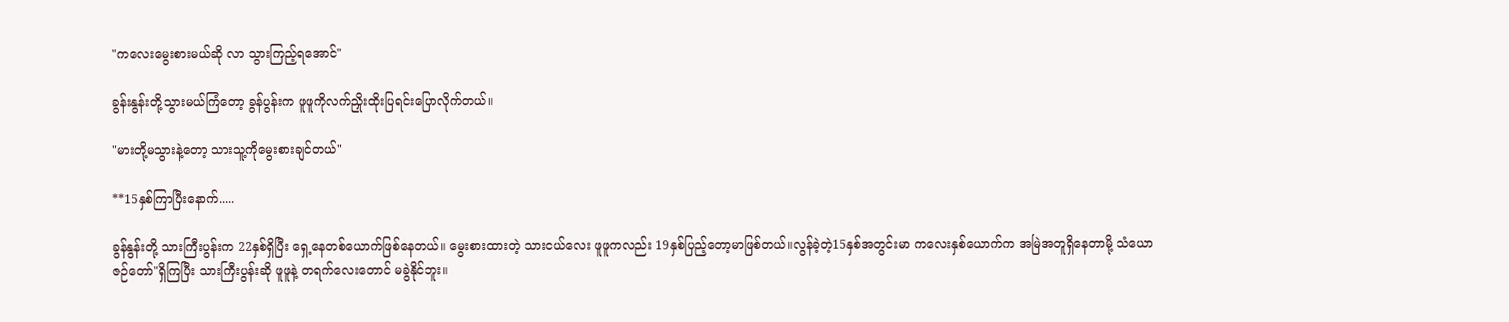"ကလေးမွေးစားမယ်ဆို လာ သွားကြည့်ရအောင်"

ခွန်းနွန်းတို့သွားမယ်ကြံတော့ ခွန်ပွန်းက ဖူဖူကိုလက်ညှိုးထိုးပြရင်းပြောလိုက်တယ်။

"မားတို့မသွားနဲ့တော့ သားသူ့ကိုမွေးစားချင်တယ်"

**15နှစ်ကြာပြီးနောက်.....

ခွန်နွန်းတို့ သားကြီးပွန်းက 22နှစ်ရှိပြီး ရှေ့နေတစ်ယောက်ဖြစ်နေတယ်။ မွေးစားထားတဲ့ သားငယ်လေး ဖူဖူကလည်း 19နှစ်ပြည့်တော့မာဖြစ်တယ်။လွန်ခဲ့တဲ့15နှစ်အတွင်းမာ ကလေးနှစ်ယောက်က အမြဲအတူရှိနေတာမို့ သံယောဇဉ်တော်"ရှိကြပြီး သားကြီးပွန်းဆို ဖူဖူနဲ့ တရက်လေးတောင် မခွဲနိုင်ဘူး။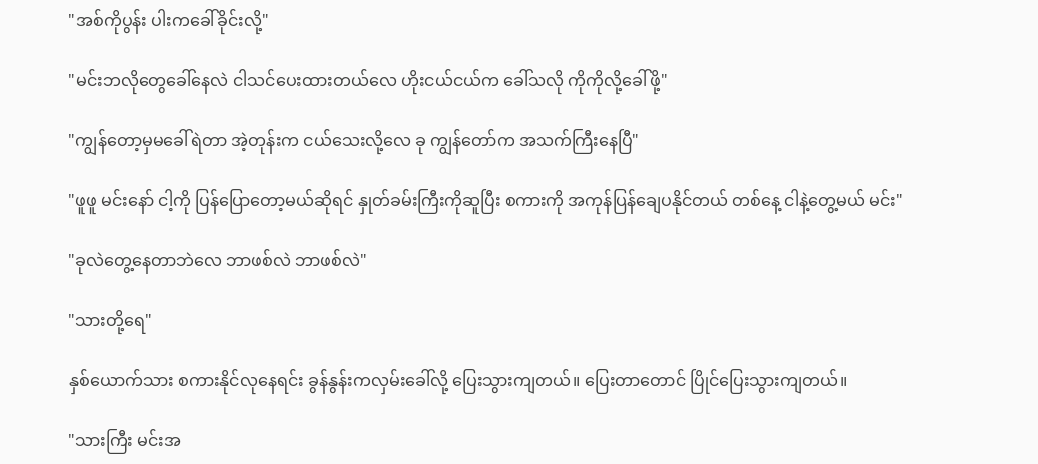"အစ်ကိုပွန်း ပါးကခေါ်ခိုင်းလို့"

"မင်းဘလိုတွေခေါ်နေလဲ ငါသင်ပေးထားတယ်လေ ဟိုးငယ်ငယ်က ခေါ်သလို ကိုကိုလို့ခေါ်ဖို့"

"ကျွန်တော့မှမခေါ်ရဲတာ အဲ့တုန်းက ငယ်သေးလို့လေ ခု ကျွန်တော်က အသက်ကြီးနေပြီ"

"ဖူဖူ မင်းနော် ငါ့ကို ပြန်ပြောတော့မယ်ဆိုရင် နှုတ်ခမ်း‌ကြီးကိုဆူပြီး စကားကို အကုန်ပြန်ချေပနိုင်တယ် တစ်နေ့ ငါနဲ့တွေ့မယ် မင်း"

"ခုလဲတွေ့နေတာဘဲလေ ဘာဖစ်လဲ ဘာဖစ်လဲ"

"သားတို့ရေ"

နှစ်‌ယောက်သား စကားနိုင်လုနေရင်း ခွန်နွန်းက‌လှမ်းခေါ်လို့ ပြေးသွားကျတယ်။ ပြေးတာတောင် ပြိုင်ပြေးသွားကျတယ်။

"သားကြီး မင်းအ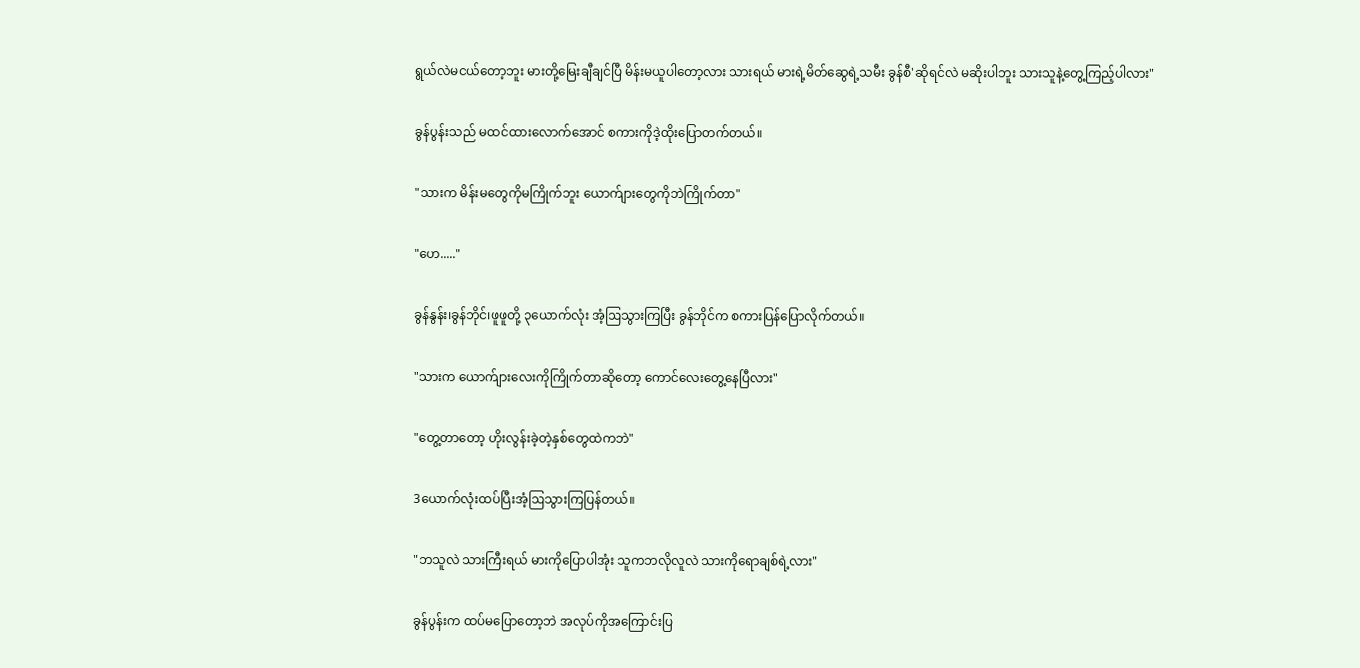ရွယ်လဲမငယ်တော့ဘူး မားတို့မြေးချီချင်ပြီ မိန်းမယူပါတော့လား သားရယ် မားရဲ့မိတ်ဆွေရဲ့သမီး ခွန်စီ'ဆိုရင်လဲ မဆိုးပါဘူး သားသူနဲ့တွေ့ကြည့်ပါလား"

ခွန်ပွန်းသည် မထင်ထားလောက်အောင် စကားကိုဒဲ့ထိုးပြောတက်တယ်။

"သားက မိန်းမတွေကိုမကြိုက်ဘူး ယောက်ျားတွေကိုဘဲကြိုက်တာ"

"ဟေ....."

ခွန်နွန်း၊ခွန်ဘိုင်၊ဖူဖူတို့ ၃ယောက်လုံး အံ့ဩသွားကြပြီး ခွန်ဘိုင်က စကားပြန်ပြောလိုက်တယ်။

"သားက ယောက်ျားလေးကိုကြိုက်တာဆိုတော့ ‌ကောင်လေးတွေ့နေပြီလား"

"တွေ့တာတော့ ဟိုးလွန်းခဲ့တဲ့နှစ်တွေထဲကဘဲ"

3ယောက်လုံးထပ်ပြီးအံ့ဩသွားကြပြန်တယ်။

"ဘသူလဲ သားကြီးရယ် မားကိုပြောပါအုံး သူကဘလိုလူလဲ သားကိုရောချစ်ရဲ့လား"

ခွန်ပွန်းက ထပ်မပြောတော့ဘဲ အလုပ်ကိုအကြောင်းပြ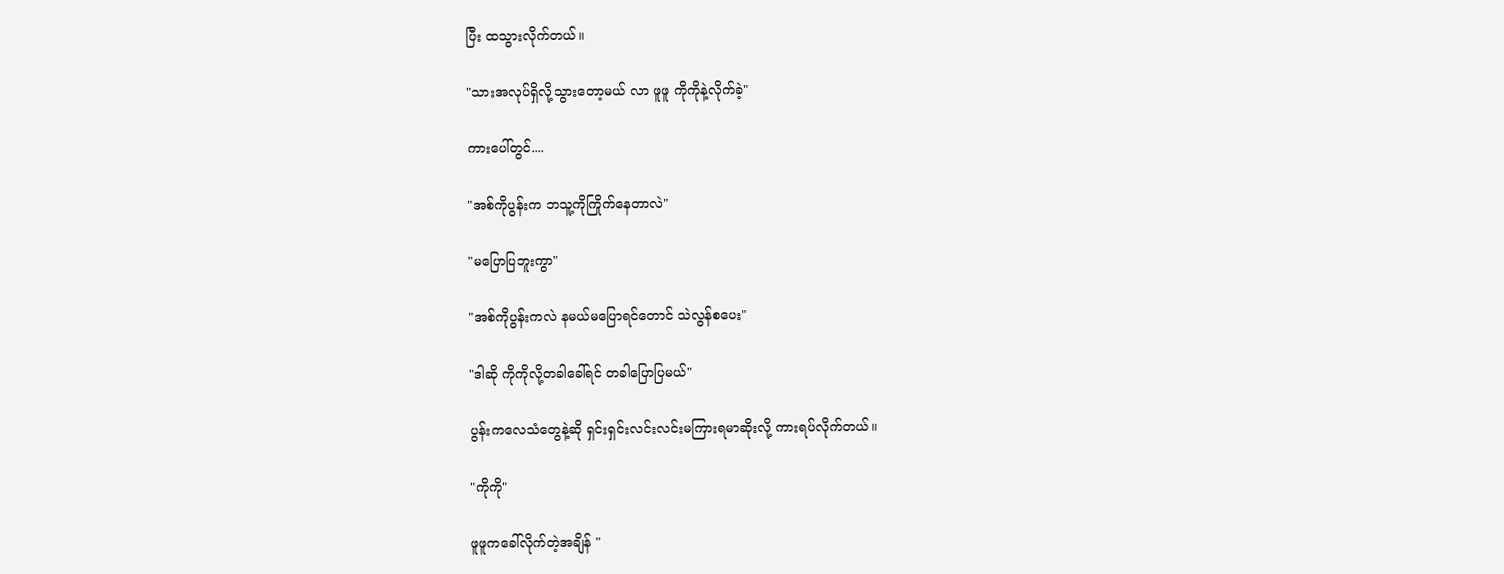ပြီး ထသွားလိုက်တယ်။

"သားအလုပ်ရှိလို့သွားတော့မယ် လာ ဖူဖူ ကိုကိုနဲ့လိုက်ခဲ့"

ကားပေါ်တွင်....

"အစ်ကိုပွန်းက ဘသူ့ကိုကြိုက်နေတာလဲ"

"မပြောပြဘူးကွာ"

"အစ်ကိုပွန်းကလဲ နမယ်မပြောရင်တောင် သဲလွန်စပေး"

"ဒါဆို ကိုကိုလို့တခါခေါ်ရင် တခါပြောပြမယ်"

ပွန်းက‌လေသံတွေနဲ့ဆို ရှင်းရှင်းလင်းလင်းမကြားရမာဆိုးလို့ ကားရပ်လိုက်တယ်။

"ကိုကို"

ဖူဖူကခေါ်လိုက်တဲ့အချိန် "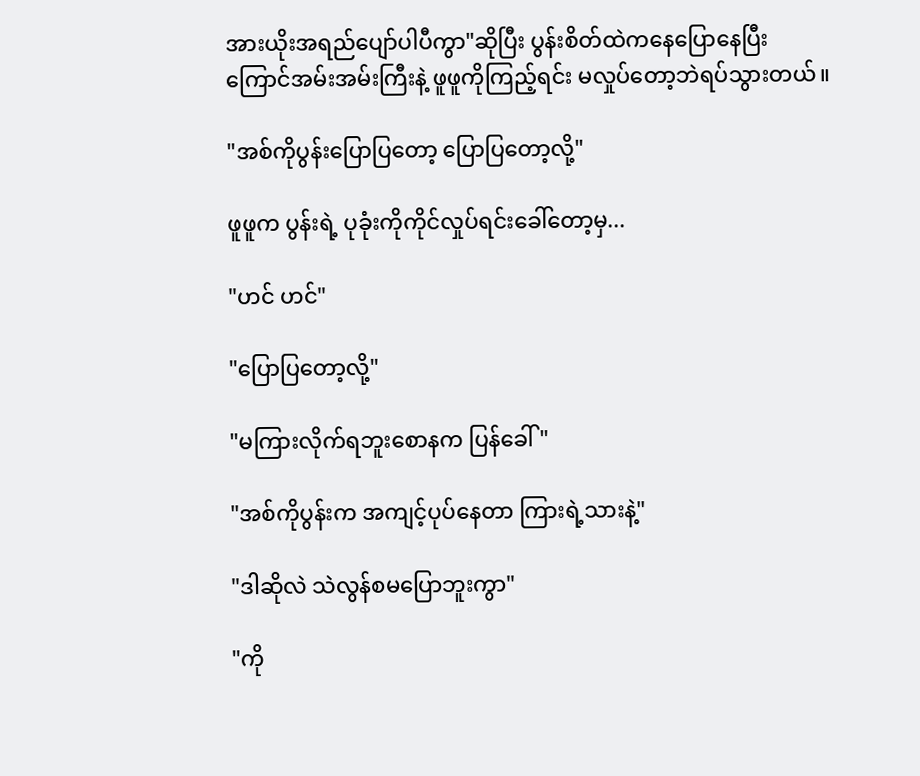အားယိုးအရည်ပျော်ပါပီကွာ"ဆိုပြီး ပွန်းစိတ်ထဲကနေပြောနေပြီး ကြောင်အမ်းအမ်းကြီးနဲ့ ဖူဖူကိုကြည့်‌ရင်း မလှုပ်တော့ဘဲရပ်သွားတယ်။

"အစ်ကိုပွန်းပြောပြတော့ ပြောပြတော့လို့"

ဖူဖူက ပွန်းရဲ့ ပုခုံးကိုကိုင်လှုပ်ရင်းခေါ်တော့မှ...

"ဟင် ဟင်"

"ပြောပြတော့လို့"

"မကြားလိုက်ရဘူးစောနက ပြန်ခေါ်"

"အစ်ကိုပွန်းက အကျင့်ပုပ်နေတာ ကြားရဲ့သားနဲ့"

"ဒါဆိုလဲ သဲလွန်စမပြောဘူးကွာ"

"ကို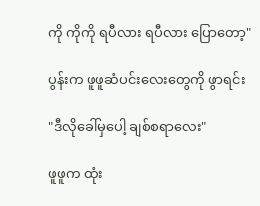ကို ကိုကို ရပီလား ရပီလား ပြောတော့"

ပွန်းက ဖူဖူဆံပင်းလေးတွေကို ဖွာရင်း

"ဒီလိုခေါ်မှပေါ့ ချစ်စရာလေး"

ဖူဖူက ထုံး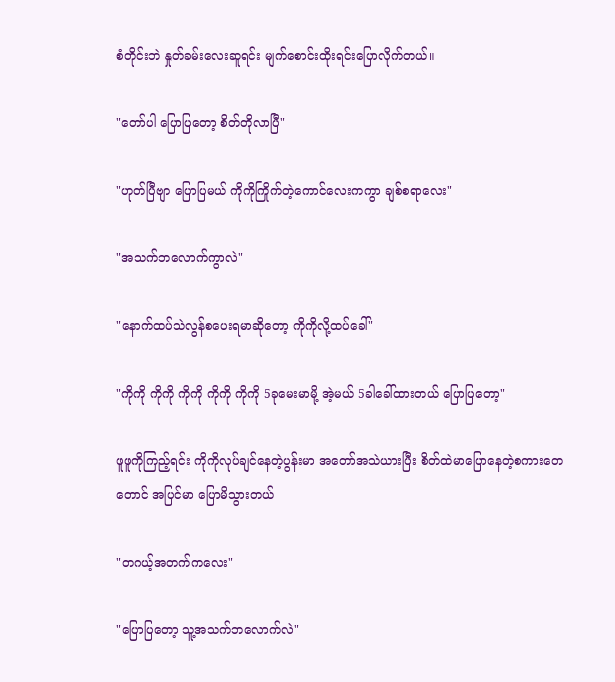စံတိုင်းဘဲ နှုတ်ခမ်းလေးဆူရင်း မျက်စောင်းထိုးရင်းပြောလိုက်တယ်။

"တော်ပါ ပြောပြတော့ စိတ်တိုလာပြီ"

"ဟုတ်ပြီဗျာ ပြောပြမယ် ကိုကိုကြိုက်တဲ့ကောင်လေးကကွာ ချစ်စရာလေး"

"အသက်ဘလောက်ကွာလဲ"

"နောက်ထပ်သဲလွန်စပေးရမာဆိုတော့ ကိုကိုလို့ထပ်ခေါ်"

"ကိုကို ကိုကို ကိုကို ကိုကို ကိုကို 5ခုမေးမာမို့ အဲ့မယ် 5ခါခေါ်ထားတယ် ပြောပြတော့"

ဖူဖူကိုကြည့်ရင်း ကိုကိုလုပ်ချင်နေတဲ့ပွန်းမာ အတော်အသဲယားပြီး ‌စိတ်ထဲမာပြောနေတဲ့စကားတေတောင် အပြင်မာ ပြောမိသွားတယ်

"တဂယ့်အတက်ကလေး"

"ပြောပြတော့ သူ့အသက်ဘလောက်လဲ"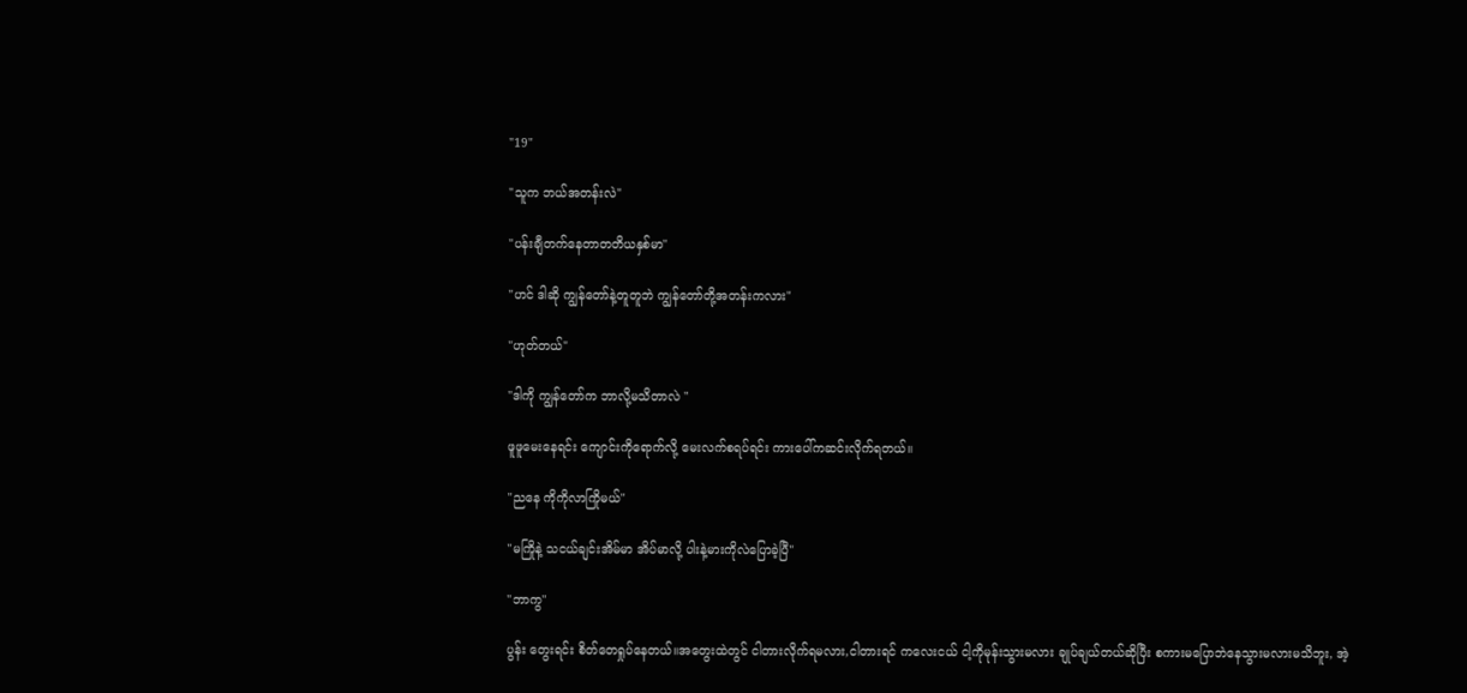"19"

"သူက ဘယ်အတန်းလဲ"

"ပန်းချီတက်‌နေတာတတိယနှစ်မာ"

"ဟင် ဒါဆို ကျွန်တော်နဲ့တူတူဘဲ ကျွန်တော်တို့အတန်းကလား"

"ဟုတ်တယ်"

"ဒါကို ကျွန်တော်က ဘာလို့မသိတာလဲ "

ဖူဖူမေးနေရင်း ကျောင်းကိုရောက်လို့ မေးလက်စရပ်ရင်း ကားပေါ်ကဆင်းလိုက်ရတယ်။

"ညနေ ကိုကိုလာကြိုမယ်"

"မကြိုနဲ့ သငယ်ချင်းအိမ်မာ အိပ်မာလို့ ပါးနဲ့မားကိုလဲပြောခဲ့ပြီ"

"ဘာကွ"

ပွန်း တွေးရင်း စိတ်တေရှုပ်နေတယ်။အ‌တွေးထဲတွင် ငါတားလိုက်ရမလား,ငါတားရင် ကလေးငယ် ငါ့ကိုမုန်းသွားမလား ချုပ်ချယ်တယ်ဆိုပြီး စကားမပြောဘဲနေသွားမလားမသိဘူး, အဲ့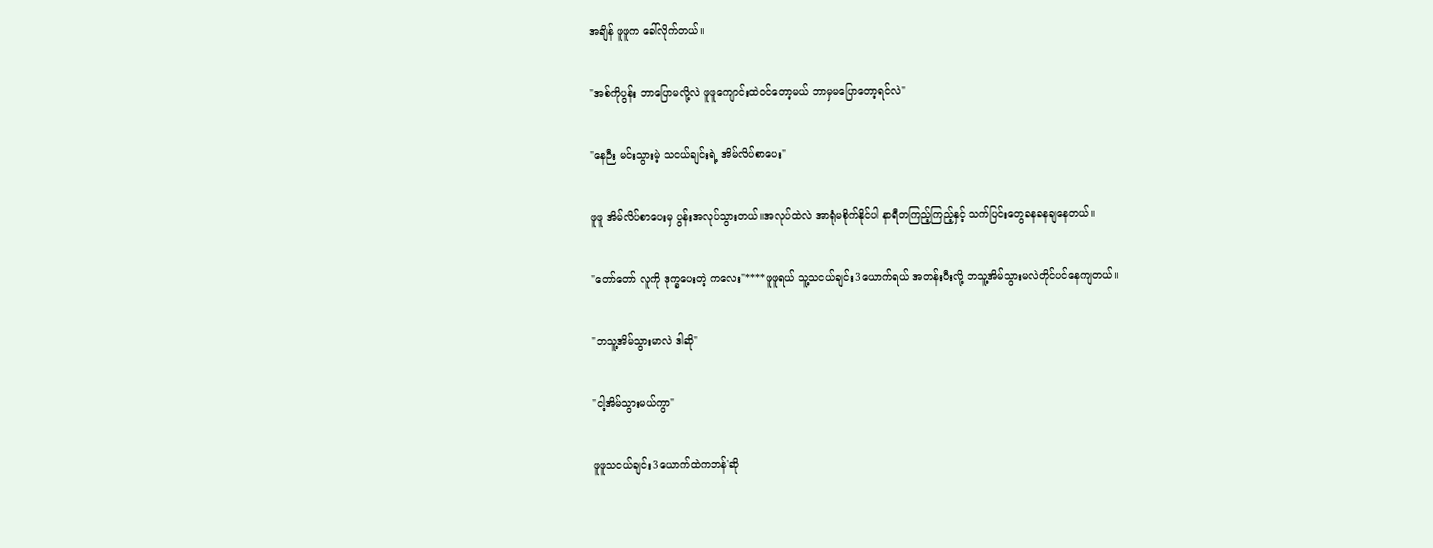အချိန် ဖူဖူက ခေါ်လိုက်တယ်။

"အစ်ကိုပွန်း ဘာပြောမလို့လဲ ဖူဖူကျောင်းထဲ၀င်တော့မယ် ဘာမှမပြောတော့ရင်လဲ"

"နေဉီး မင်းသွားမဲ့ သငယ်ချင်းရဲ့ အိမ်လိပ်စာပေး"

ဖူဖူ အိမ်လိပ်စာပေးမှ ပွန်းအလုပ်သွားတယ်။အလုပ်ထဲလဲ အာရုံမစိုက်နိုင်ပါ နာရီတကြည့်ကြည့်နှင့် သက်‌ပြင်းတွေခနခနချနေတယ်။

"တော်တော် လူကို ဒုက္ခပေးတဲ့ ကလေး"****ဖူဖူရယ် သူ့သငယ်ချင်း3ယောက်ရယ် အတန်းပီးလို့ ဘသူ့အိမ်သွားမလဲတိုင်ပင်နေကျတယ်။

"ဘသူ့အိမ်သွားမာလဲ ဒါဆို"

"ငါ့အိမ်သွားမယ်ကွာ"

ဖူဖူသငယ်ချင်း3ယောက်ထဲကဘန်'ဆို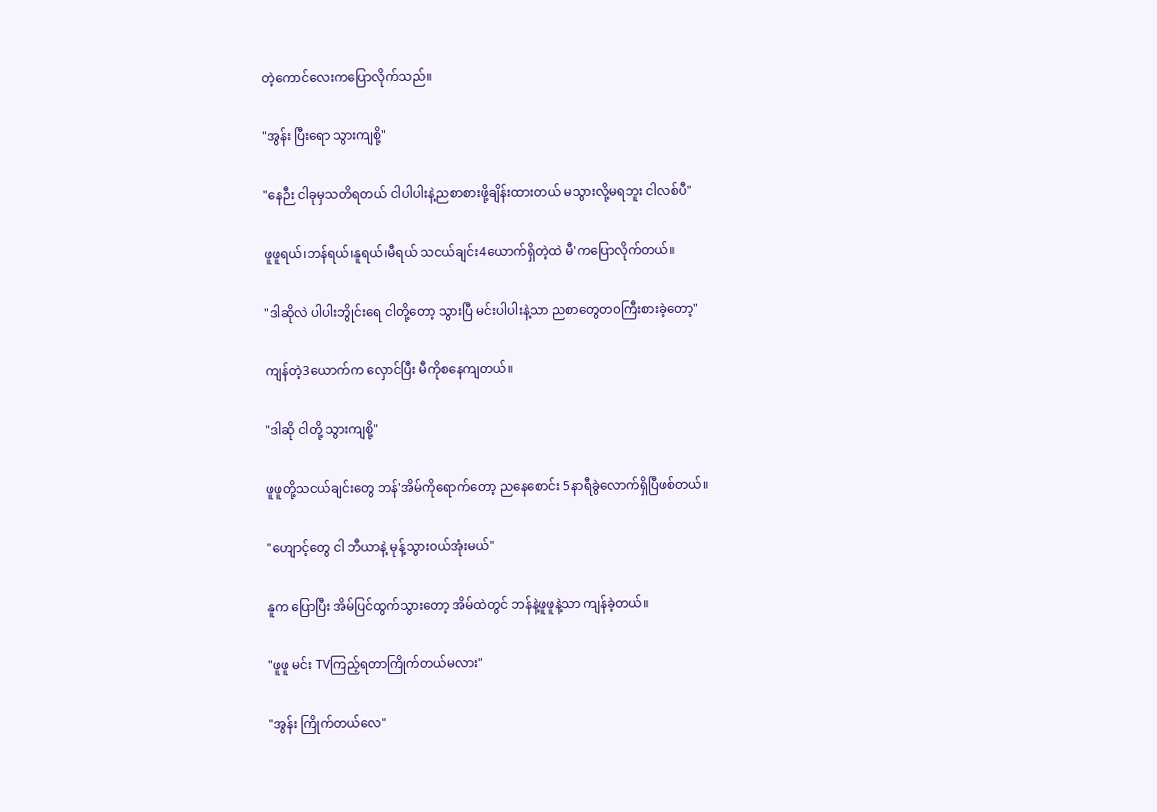တဲ့ကောင်လေးကပြောလိုက်သည်။

"အွန်း ပြီးရော သွားကျစို့"

"နေဉီး ငါခုမှသတိရတယ် ငါပါပါးနဲ့ညစာစားဖို့ချိန်းထားတယ် မသွားလို့မရဘူး ငါလစ်ပီ"

ဖူဖူရယ်၊ဘန်ရယ်၊နူရယ်၊မီရယ် သငယ်ချင်း4ယောက်ရှိတဲ့ထဲ မီ'ကပြောလိုက်တယ်။

"ဒါဆိုလဲ ပါပါးဘွိုင်းရေ ငါတို့တော့ သွားပြီ မင်းပါပါးနဲ့သာ ညစာတွေတ၀ကြီးစားခဲ့တော့"

ကျန်တဲ့3ယောက်က လှောင်ပြီး မီကိုစနေကျတယ်။

"ဒါဆို ငါတို့ သွားကျစို့"

ဖူဖူတို့သငယ်ချင်းတွေ ဘန်'အိမ်‌ကိုရောက်တော့ ညနေစောင်း 5နာရီခွဲလောက်ရှိပြီဖစ်တယ်။

"ဟျောင့်တွေ ငါ ဘီယာနဲ့ မုန့်သွား၀ယ်အုံးမယ်"

နူက ပြောပြီး အိမ်ပြင်ထွက်သွားတော့ အိမ်ထဲတွင် ဘန်နဲ့ဖူဖူနဲ့သာ ကျန်ခဲ့တယ်။

"ဖူဖူ မင်း TVကြည့်ရတာကြိုက်တယ်မလား"

"အွန်း ကြိုက်တယ်လေ"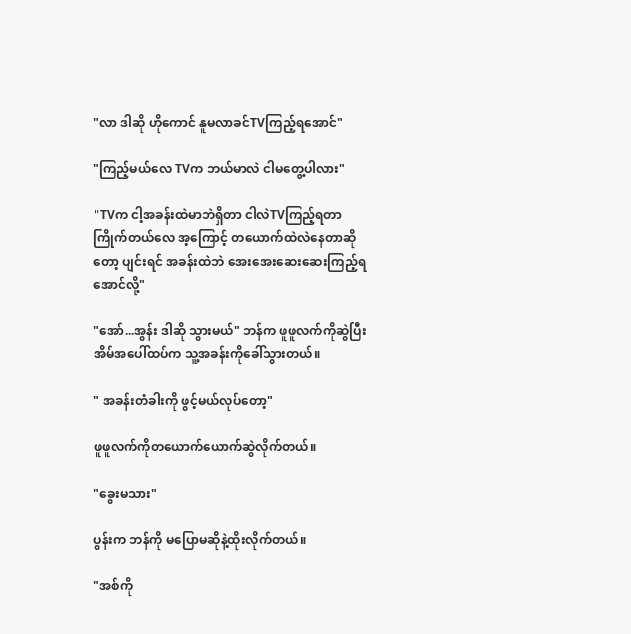"လာ ဒါဆို ဟိုကောင် နူမလာခင်TVကြည့်ရအောင်"

"ကြည့်မယ်လေ TVက ဘယ်မာလဲ ငါမတွေ့ပါလား"

"TVက ငါ့အခန်းထဲမာဘဲရှိတာ ငါလဲTVကြည့်ရတာ ကြိုက်တယ်လေ အ့ကြောင့် တယောက်ထဲလဲနေတာဆိုတော့ ပျင်းရင် အခန်းထဲဘဲ အေးအေးဆေးဆေးကြည့်ရအောင်လို့"

"အော်...အွန်း ဒါဆို သွားမယ်" ဘန်က ဖူဖူလက်ကိုဆွဲပြီး အိမ်အပေါ်ထပ်က သူ့အခန်းကိုခေါ်သွားတယ်။

" အခန်းတံခါးကို ဖွင့်မယ်လုပ်တော့"

ဖူဖူလက်ကိုတယောက်‌ယောက်ဆွဲလိုက်တယ်။

"ခွေးမသား"

ပွန်းက ဘန်ကို မပြောမဆိုနဲ့ထိုးလိုက်တယ်။

"အစ်ကို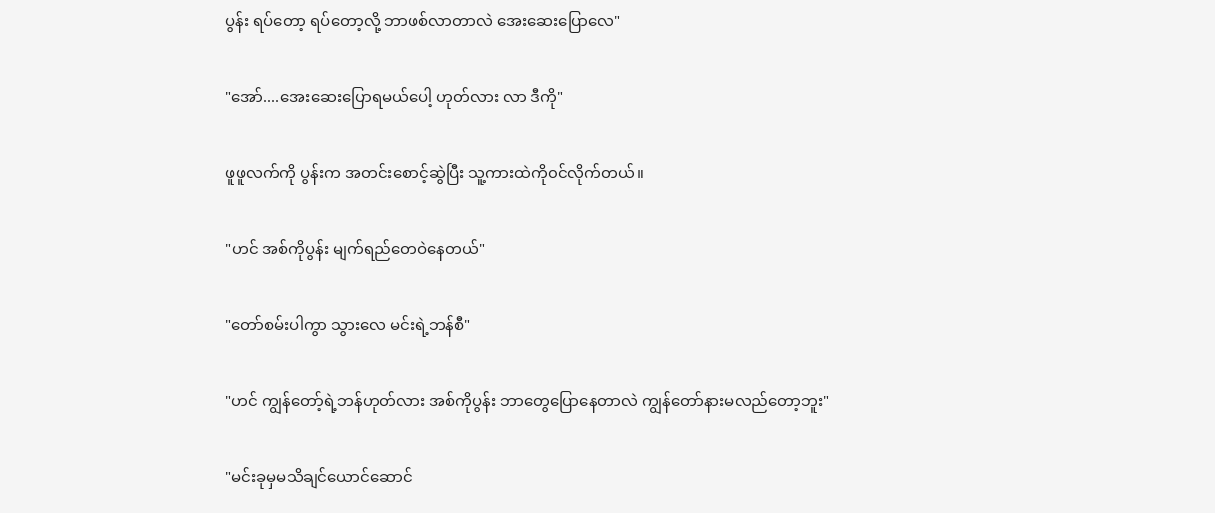ပွန်း ရပ်တော့ ရပ်တော့လို့ ဘာဖစ်လာတာလဲ အေးဆေးပြောလေ"

"အော်....အေးဆေးပြောရမယ်ပေါ့ ဟုတ်လား လာ ဒီကို"

ဖူဖူလက်ကို ပွန်းက အတင်းစောင့်ဆွဲပြီး သူ့ကားထဲကို၀င်လိုက်တယ်။

"ဟင် အစ်ကိုပွန်း မျက်ရည်တေဝဲနေတယ်"

"တော်စမ်းပါကွာ သွားလေ မင်းရဲ့ဘန်စီ"

"ဟင် ကျွန်တော့်ရဲ့ဘန်ဟုတ်လား အစ်ကိုပွန်း ဘာတွေပြောနေတာလဲ ကျွန်တော်နားမလည်တော့ဘူး"

"မင်းခုမှမသိချင်‌ယောင်ဆောင်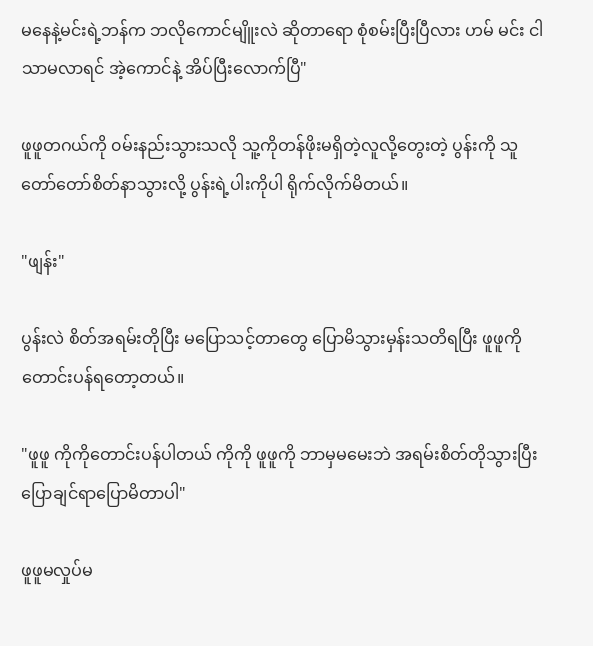မနေနဲ့မင်းရဲ့ဘန်က ဘလိုကောင်မျိူးလဲ ဆိုတာရော စုံစမ်းပြီးပြီလား ဟမ် မင်း ငါသာမလာရင် အဲ့ကောင်နဲ့ အိပ်ပြီးလောက်ပြီ"

ဖူဖူတဂယ်ကို ၀မ်းနည်းသွားသလို သူ့ကိုတန်ဖိုးမရှိတဲ့လူလို့တွေးတဲ့ ပွန်းကို သူတော်တော်စိတ်နာသွားလို့ ပွန်းရဲ့ပါးကိုပါ ရိုက်လိုက်မိတယ်။

"ဖျန်း"

ပွန်းလဲ စိတ်‌အရမ်းတိုပြီး မပြောသင့်တာတွေ ပြောမိသွားမှန်းသတိရပြီး ဖူဖူကို တောင်းပန်ရတော့တယ်။

"ဖူဖူ ကိုကိုတောင်းပန်ပါတယ် ကိုကို ဖူဖူကို ဘာမှမမေးဘဲ အရမ်းစိတ်တိုသွားပြီး ပြောချင်ရာပြောမိတာပါ"

ဖူဖူမလှုပ်မ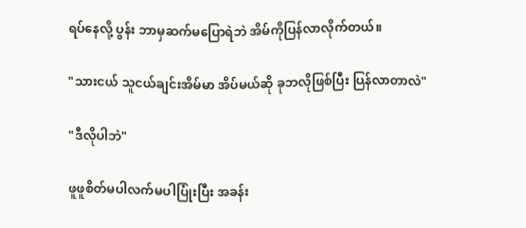ရပ်နေလို့ ပွန်း ဘာမှဆက်မပြောရဲဘဲ အိမ်ကိုပြန်လာလိုက်တယ်။

"သားငယ် သူငယ်ချင်းအိမ်မာ အိပ်မယ်ဆို ခုဘလိုဖြစ်ပြီး ပြန်လာတာလဲ"

"ဒီလိုပါဘဲ"

ဖူဖူစိတ်မပါလက်မပါပြုံးပြီး အခန်း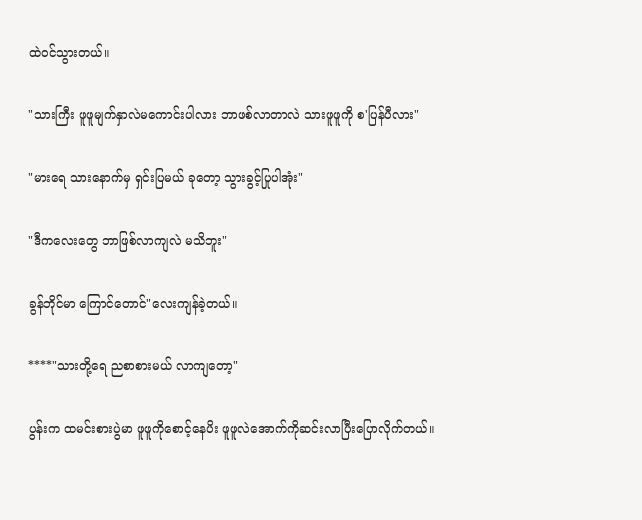ထဲ၀င်သွားတယ်။

"သားကြီး ဖူဖူမျက်နှာလဲမကောင်းပါလား ဘာဖစ်လာတာလဲ သားဖူဖူကို စ'ပြန်ပီလား"

"မားရေ သားနောက်မှ ရှင်းပြမယ် ခုတော့ သွားခွင့်ပြုပါအုံး"

"ဒီကလေးတွေ ဘာဖြစ်လာကျလဲ မသိဘူး"

ခွန်ဘိုင်မာ ကြောင်တောင်"လေးကျန်ခဲ့တယ်။

****"သားတို့ရေ ညစာစားမယ် လာကျတော့"

ပွန်းက ထမင်းစားပွဲမာ ဖူဖူကိုစောင့်နေပိး ဖူဖူလဲအောက်ကိုဆင်းလာပြီးပြောလိုက်တယ်။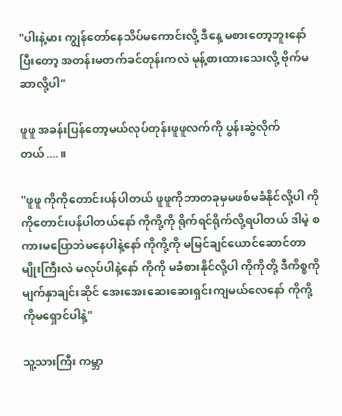"ပါးနဲ့မား ကျွန်တော်နေသိပ်မကောင်းလို့ ဒီနေ့ မစားတော့ဘူးနော် ပြီးတော့ အတန်းမတက်ခင်တုန်းကလဲ မုန့်စားထားသေးလို့ ဗိုက်မဆာလို့ပါ"

ဖူဖူ အခန်းပြန်တော့မယ်လုပ်တုန်းဖူဖူလက်ကို ပွန်းဆွဲလိုက်တယ်....။

"ဖူဖူ ကိုကိုတောင်းပန်ပါတယ် ဖူဖူကိုဘာတခုမှမဖစ်မခံနိုင်လို့ပါ ကိုကိုတောင်းပန်ပါတယ်နော် ကိုကို့ကို ရိုက်ရင်ရိုက်လို့ရပါတယ် ဒါ‌မဲ့ စကားမပြောဘဲမနေပါနဲ့နော် ကိုကို့ကို မမြင်ချင်ယောင်ဆောင်တာမျိုးကြီးလဲ မလုပ်ပါနဲ့နော် ကိုကို မခံစားနိုင်လို့ပါ ကိုကိုတို့ ဒီကိစ္စကို မျက်နှာချင်းဆိုင် အေးအေးဆေးဆေးရှင်းကျမယ်လေနော် ကိုကို့ကိုမရှောင်ပါနဲ့"

သူ့သားကြီး ကမ္ဘာ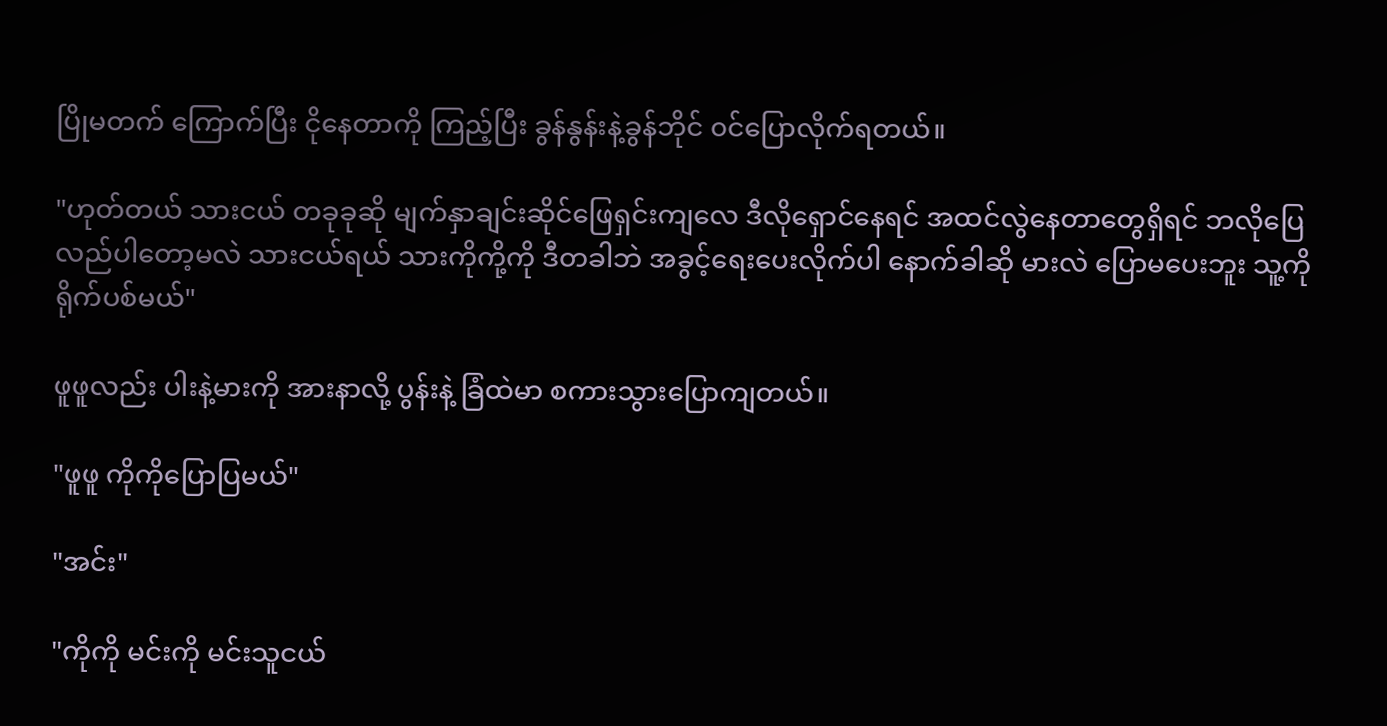ပြိုမတက် ကြောက်ပြီး ငိုနေတာကို ကြည့်ပြီး ခွန်နွန်းနဲ့ခွန်ဘိုင် ၀င်ပြောလိုက်ရတယ်။

"ဟုတ်တယ် သားငယ် တခုခုဆို မျက်နှာချင်းဆိုင်ဖြေရှင်းကျလေ ဒီလိုရှောင်နေရင် အထင်လွဲနေတာတွေရှိရင် ဘလို‌ပြေလည်ပါတော့မလဲ သားငယ်ရယ် သားကိုကို့ကို ဒီတခါဘဲ အခွင့်ရေးပေးလိုက်ပါ နောက်ခါဆို မားလဲ ပြောမပေးဘူး သူ့ကို ရိုက်ပစ်မယ်"

ဖူဖူလည်း ပါးနဲ့မားကို အားနာလို့ ပွန်းနဲ့ ခြံထဲမာ စကားသွားပြောကျတယ်။

"ဖူဖူ ကိုကိုပြောပြမယ်"

"အင်း"

"ကိုကို မင်းကို မင်းသူငယ်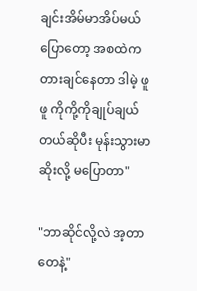ချင်းအိမ်မာအိပ်မယ်ပြောတော့ အစထဲက တားချင်နေတာ ဒါမဲ့ ဖူဖူ ကိုကို့ကိုချုပ်ချယ်တယ်ဆိုပီး မုန်းသွားမာဆိုးလို့ မပြောတာ"

"ဘာဆိုင်လို့လဲ အ့တာတေနဲ့"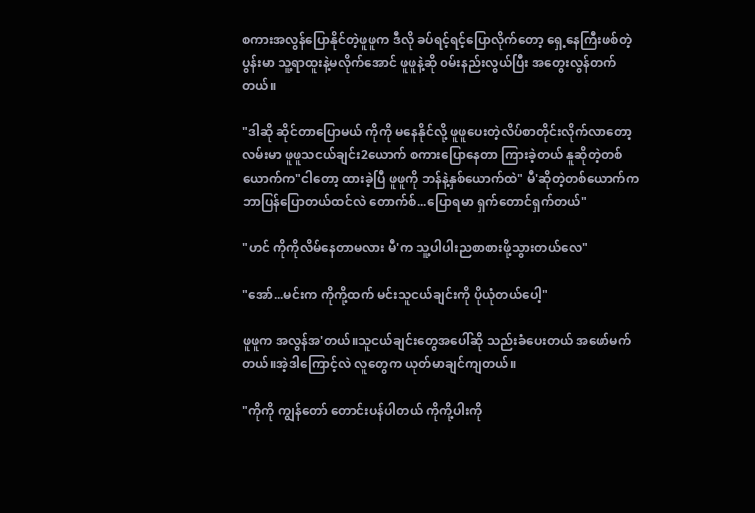စကားအလွန်ပြောနိုင်တဲ့ဖူဖူက ဒီလို ခပ်ရင့်ရင့်ပြောလိုက်တော့ ရှေ့နေကြီးဖစ်တဲ့ ပွန်းမာ သူ့ရာထူးနဲ့မလိုက်အောင် ဖူဖူနဲ့ဆို ၀မ်းနည်းလွယ်ပြီး အတွေးလွန်တက်တယ်။

"ဒါဆို ဆိုင်တာပြောမယ် ကိုကို မနေနိုင်လို့ ဖူဖူပေးတဲ့လိပ်စာတိုင်းလိုက်လာတော့ လမ်းမာ ဖူဖူသငယ်ချင်း2ယောက် စကားပြောနေတာ ကြားခဲ့တယ် နူဆိုတဲ့တစ်ယောက်က"ငါတော့ ထားခဲ့ပြီ ဖူဖူကို ဘန်နဲ့နှစ်ယောက်ထဲ" မီ'ဆိုတဲ့တစ်ယောက်က ဘာပြန်ပြောတယ်ထင်လဲ တောက်စ်...ပြောရမာ ရှက်တောင်ရှက်တယ်"

"ဟင် ကိုကိုလိမ်နေတာမလား မီ'က သူ့ပါပါးညစာစားဖို့သွားတယ်လေ"

"အော်...မင်းက ကိုကို့ထက် မင်းသူငယ်ချင်းကို ပိုယုံတယ်ပေါ့"

ဖူဖူက အလွန်အ'တယ်။သူငယ်ချင်းတွေအပေါ်ဆို သည်းခံပေးတယ် အဖော်မက်တယ်။အဲ့ဒါကြောင့်လဲ လူတွေက ယုတ်မာချင်ကျတယ်။

"ကိုကို ကျွန်တော် တောင်းပန်ပါတယ် ကိုကို့ပါးကို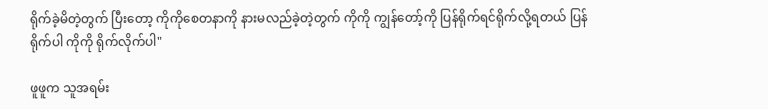ရိုက်ခဲ့မိတဲ့တွက် ပြီးတော့ ကိုကိုစေတနာကို နားမလည်ခဲ့တဲ့တွက် ကိုကို ကျွန်တော့်ကို ပြန်ရိုက်ရင်ရိုက်လို့ရတယ် ပြန်ရိုက်ပါ ကိုကို ရိုက်လိုက်ပါ"

ဖူဖူက သူအရမ်း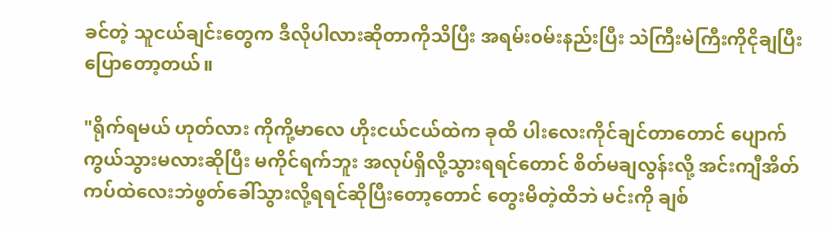ခင်တဲ့ သူငယ်ချင်းတွေက ဒီလိုပါလားဆိုတာကိုသိပြီး အရမ်း၀မ်းနည်းပြီး သဲကြီးမဲကြီးကိုငိုချပြီး ပြောတော့တယ်။

"ရိုက်ရမယ် ဟုတ်လား ကိုကို့မာလေ ဟိုးငယ်ငယ်ထဲက ခုထိ ပါးလေးကိုင်ချင်တာတောင် ပျောက်ကွယ်သွားမလားဆိုပြီး မကိုင်ရက်ဘူး အလုပ်ရှိလို့သွားရရင်တောင် စိတ်မချလွန်းလို့ အင်းကျီအိတ်ကပ်ထဲလေးဘဲဖွတ်ခေါ်သွားလို့ရရင်ဆိုပြီးတော့တောင် တွေးမိတဲ့ထိဘဲ မင်းကို ချစ်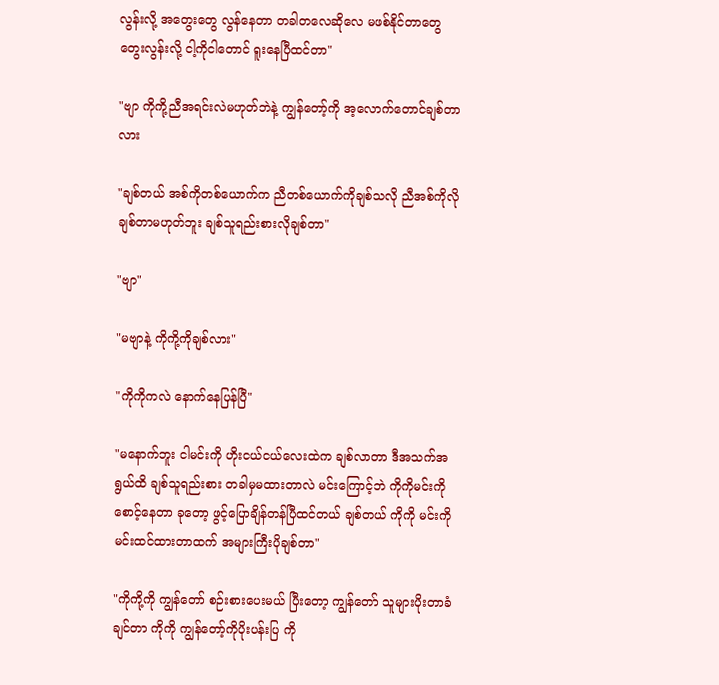လွန်းလို့ အတွေးတွေ လွန်နေတာ တခါတလေဆိုလေ မဖစ်နိုင်တာတွေ တွေးလွန်းလို့ ငါ့ကိုငါတောင် ရူးနေပြီထင်တာ"

"ဗျာ ကိုကို့ညီအရင်းလဲမဟုတ်ဘဲနဲ့ ကျွန်တော့်ကို အ့လောက်တောင်ချစ်တာလား

"ချစ်တယ် အစ်ကိုတစ်ယောက်က ညီတစ်ယောက်ကိုချစ်သလို ညီအစ်ကိုလိုချစ်တာမဟုတ်ဘူး ချစ်သူရည်းစားလိုချစ်တာ"

"ဗျာ"

"မဗျာနဲ့ ကိုကို့ကိုချစ်လား"

"ကိုကိုကလဲ နောက်နေပြန်ပြီ"

"မနောက်ဘူး ငါမင်းကို ဟိုးငယ်ငယ်လေးထဲက ချစ်လာတာ ဒီအသက်အရွယ်ထိ ချစ်သူရည်းစား‌ တခါမှမထားတာလဲ မင်းကြောင့်ဘဲ ကိုကိုမင်းကိုစောင့်နေတာ ခုတော့ ဖွင့်ပြောချိန်တန်ပြီထင်တယ် ချစ်တယ် ကိုကို မင်းကို မင်းထင်ထားတာထက် အများကြီးပိုချစ်တာ"

"ကိုကို့ကို ကျွန်တော် စဉ်းစားပေးမယ် ပြီးတော့ ကျွန်တော် သူများပိုးတာခံချင်တာ ကိုကို ကျွန်တော့်ကိုပိုးပန်းပြ ကို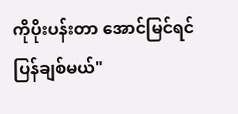ကိုပိုးပန်းတာ အောင်မြင်ရင် ပြန်ချစ်မယ်"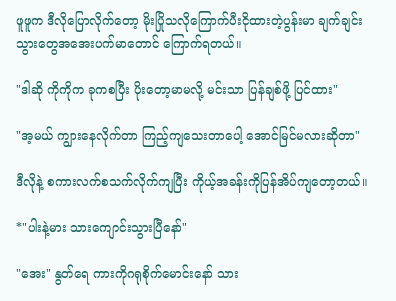ဖူဖူက ဒီလိုပြောလိုက်တော့ မိုးပြိုသလိုကြောက်ပီးငိုထားတဲ့ပွန်းမာ ချက်ချင်း သွားတွေအအေးပက်မာတောင် ကြောက်ရတယ်။

"ဒါဆို ကိုကိုက ခုကစပြီး ပိုးတော့မာမလို့ မင်းသာ ပြန်ချစ်ဖို့ ပြင်ထား"

"အ့မယ် ကျွားနေလိုက်တာ ကြည့်ကျသေးတာပေါ့‌ အောင်မြင်မလားဆိုတာ"

ဒီလိုနဲ့ စကားလက်စသက်လိုက်ကျပြီး ကိုယ့်အခန်းကိုပြန်အိပ်ကျတော့တယ်။

*"ပါးနဲ့မား သားကျောင်းသွားပြီနော်"

"အေး" နွတ်ရေ ကားကိုဂရုစိုက်မောင်းနော် သား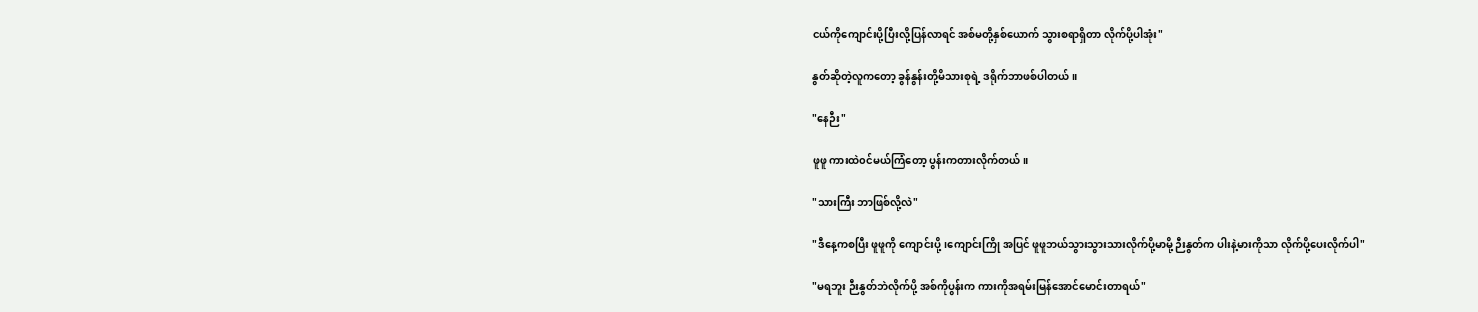ငယ်ကိုကျောင်းပို့ပြီးလို့ပြန်လာရင် အစ်မတို့နှစ်ယောက် သွားစရာရှိတာ လိုက်ပို့ပါအုံး"

နွတ်ဆိုတဲ့လူကတော့ ခွန်နွန်းတို့မိသားစုရဲ့ ဒရိုက်ဘာဖစ်ပါတယ်။

"နေဉီး"

ဖူဖူ ကားထဲ၀င်မယ်ကြံတော့ ပွန်းကတားလိုက်တယ်။

"သားကြီး ဘာဖြစ်လို့လဲ"

"ဒီနေ့ကစပြီး ဖူဖူကို ကျောင်းပို့၊ကျောင်းကြို အပြင် ဖူဖူဘယ်သွားသွားသားလိုက်ပို့မာမို့ ဉီးနွတ်က ပါးနဲ့မားကိုသာ လိုက်ပို့ပေးလိုက်ပါ"

"မရဘူး ဉီးနွတ်ဘဲလိုက်ပို့ အစ်ကိုပွန်းက ကားကိုအရမ်းမြန်အောင်မောင်းတာရယ်"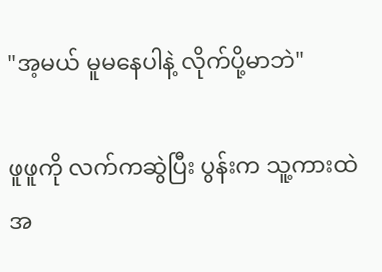"အ့မယ် မူမနေပါနဲ့ လိုက်ပို့မာဘဲ"

ဖူဖူကို လက်ကဆွဲပြီး ပွန်းက သူ့ကားထဲ အ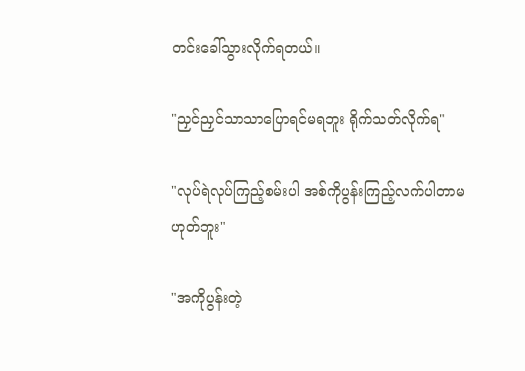တင်းခေါ်သွားလိုက်ရတယ်။

"ညှင်ညှင်သာသာပြောရင်မရဘူး ရိုက်သတ်လိုက်ရ"

"လုပ်ရဲလုပ်ကြည့်စမ်းပါ အစ်ကိုပွန်းကြည့်လက်ပါတာမဟုတ်ဘူး"

"အကိုပွန်းတဲ့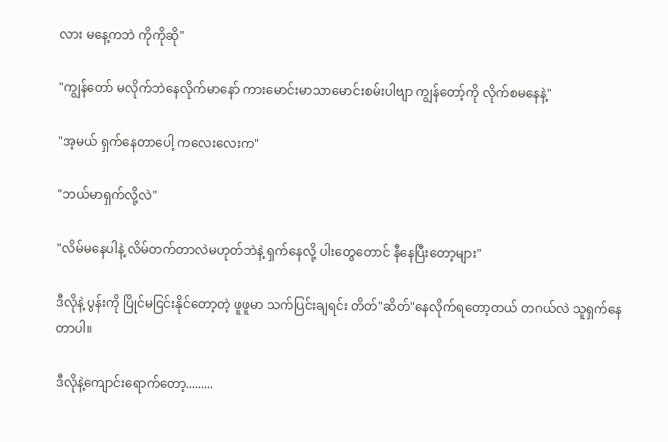လား မနေ့ကဘဲ ကိုကိုဆို"

"ကျွန်တော် မလိုက်ဘဲနေလိုက်မာနော် ကားမောင်းမာသာမောင်းစမ်းပါဗျာ ကျွန်တော့်ကို လိုက်စမနေနဲ့"

"အ့မယ် ရှက်နေတာပေါ့ ကလေးလေးက"

"ဘယ်မာရှက်လို့လဲ"

"လိမ်မနေပါနဲ့ လိမ်တက်တာလဲမဟုတ်ဘဲနဲ့ ရှက်နေလို့ ပါးတွေတောင် နီနေပြီးတော့များ"

ဒီလိုနဲ့ ပွန်းကို ပြိုင်မငြင်း‌နိုင်တော့တဲ့ ဖူဖူမာ သက်ပြင်းချရင်း တိတ်"ဆိတ်"နေလိုက်ရတော့တယ် တဂယ်လဲ သူရှက်နေတာပါ။

ဒီလိုနဲ့ကျောင်းရောက်တော့.........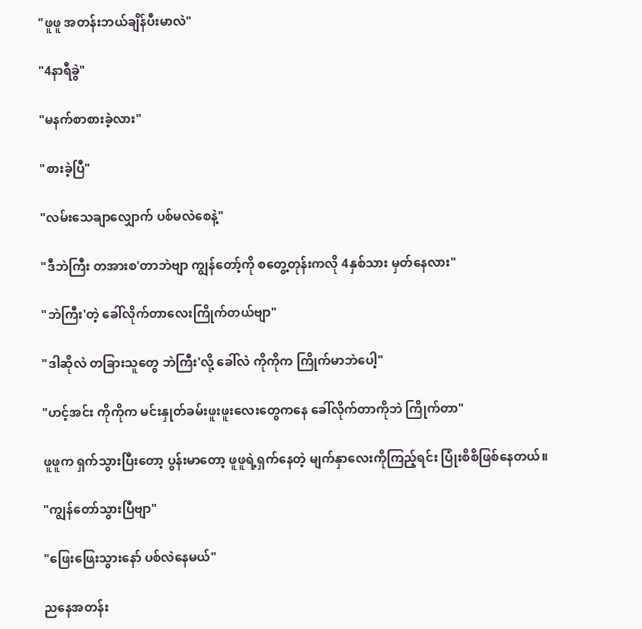"ဖူဖူ ‌အတန်းဘယ်ချိန်ပီးမာလဲ"

"4နာရီခွဲ"

"မနက်စာစားခဲ့လား"

"စားခဲ့ပြီ"

"လမ်းသေချာလျှောက် ‌ပစ်မလဲစေ‌နဲ့"

"ဒီဘဲကြီး တအားစ'တာဘဲဗျာ ကျွန်တော့်ကို စတွေ့တုန်းကလို 4နှစ်သား မှတ်နေလား"

"ဘဲကြီး'တဲ့ ခေါ်လိုက်တာလေးကြိုက်တယ်ဗျာ"

"ဒါဆိုလဲ တခြားသူတွေ ဘဲကြီး'လို့ ခေါ်လဲ ကိုကိုက ကြိုက်မာဘဲပေါ့"

"ဟင့်အင်း ကိုကိုက မင်းနှုတ်ခမ်းဖူးဖူးလေးတွေကနေ ခေါ်လိုက်တာကိုဘဲ ကြိုက်တာ"

ဖူဖူက ရှက်သွားပြီးတော့ ပွန်းမာတော့ ဖူဖူရဲ့ရှက်နေတဲ့ မျက်နှာလေးကိုကြည့်ရင်း ပြုံးစိစိ‌ဖြစ်နေတယ်။

"ကျွန်တော်သွားပြီဗျာ"

"ဖြေးဖြေးသွားနော် ပစ်လဲနေမယ်"

ညနေအတန်း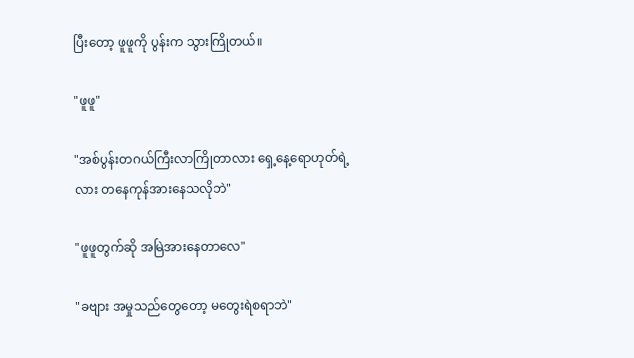ပြီးတော့ ဖူဖူကို ပွန်းက သွားကြိုတယ်။

"ဖူဖူ"

"အစ်ပွန်းတဂယ်ကြီးလာကြိုတာလား ရှေ့နေ့ရောဟုတ်ရဲ့လား တနေကုန်အားနေသလိုဘဲ"

"ဖူဖူတွက်ဆို အမြဲအားနေတာလေ"

"ခဗျား အမှုသည်တွေတော့ မတွေးရဲစရာဘဲ"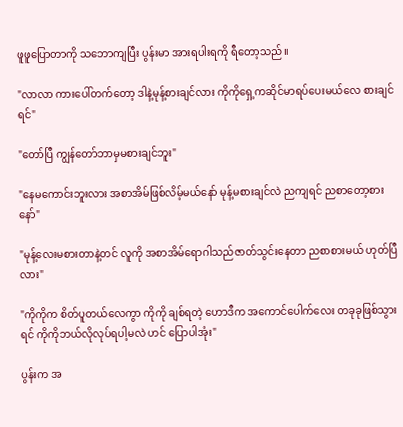ဖူဖူပြောတာကို သဘောကျပြီး ပွန်းမာ အားရပါးရကို ရီတော့သည်။

"လာလာ ကားပေါ်တက်တော့ ဒါနဲ့မုန့်စားချင်လား ကိုကိုရှေ့ကဆိုင်မာရပ်ပေးမယ်လေ စားချင်ရင်"

"တော်ပြီ ကျွန်တော်ဘာမှမစားချင်ဘူး"

"နေမကောင်းဘူးလား အစာအိမ်ဖြစ်လိမ့်မယ်နော် မုန့်မစားချင်လဲ ညကျရင် ညစာတော့စားနော်"

"မုန့်လေးမစားတာနဲ့တင် လူကို အစာအိမ်ရောဂါသည်ဇာတ်သွင်းနေတာ ညစာစားမယ် ဟုတ်ပြီလား"

"ကိုကိုက စိတ်ပူတယ်လေကွာ ကိုကို ချစ်ရတဲ့ ဟောဒီက အကောင်ပေါက်လေး တခုခုဖြစ်သွားရင် ကိုကိုဘယ်လိုလုပ်ရပါ့မလဲ ဟင် ပြောပါအုံး"

ပွန်းက အ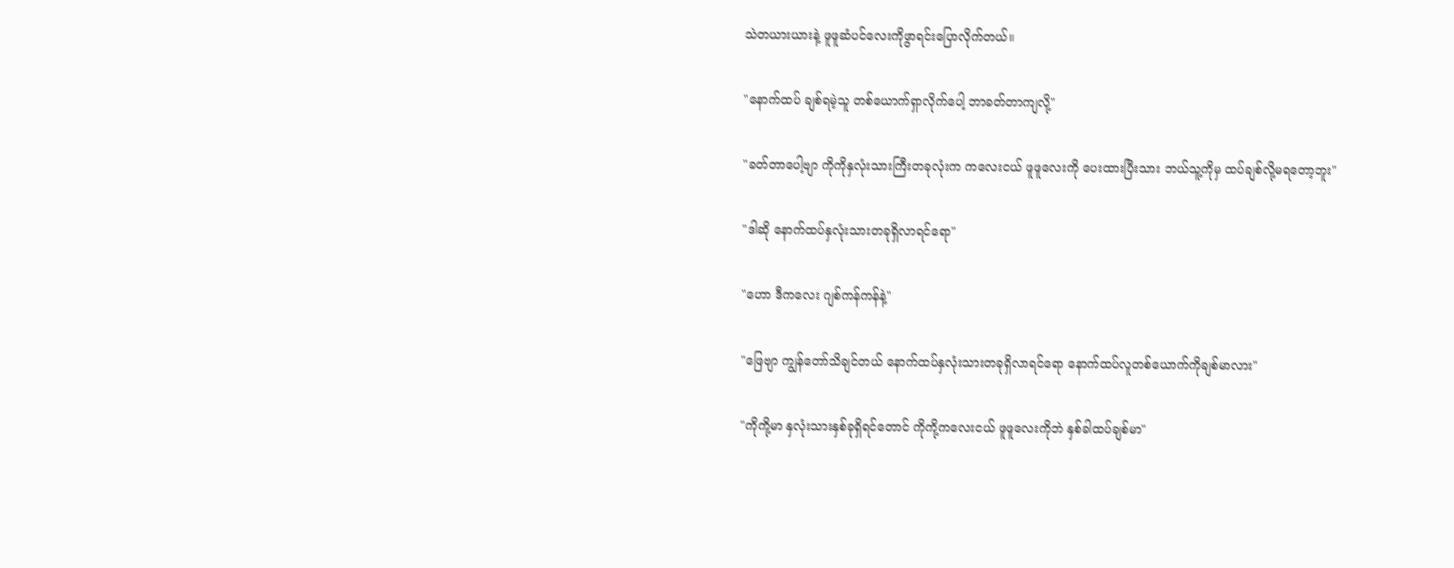သဲတယားယားနဲ့ ဖူဖူဆံပင်လေးကိုဖွာရင်းပြောလိုက်တယ်။

"နောက်ထပ် ချစ်ရမဲ့သူ တစ်ယောက်ရှာလိုက်ပေါ့ ဘာခတ်တာကျလို့"

"ခတ်တာပေါ့ဗျာ ကိုကိုနှလုံးသားကြီးတခုလုံးက ကလေးငယ်‌ ဖူဖူ‌လေးကို ပေးထားပြီးသား ဘယ်သူ့ကိုမှ ထပ်ချစ်လို့မရတော့ဘူး"

"ဒါဆို နောက်ထပ်နှလုံးသားတခုရှိလာရင်ရော"

"ဟော ဒီကလေး ဂျစ်ကန်ကန်နဲ့"

"ဖြေဗျာ ကျွန်တော်သိချင်တယ် နောက်ထပ်နှလုံးသားတခုရှိလာရင်ရော နောက်ထပ်လူတစ်ယောက်ကိုချစ်မာလား"

"ကိုကို့မာ နှလုံးသားနှစ်ခုရှိရင်တောင် ကိုကို့ကလေးငယ် ဖူဖူလေးကိုဘဲ နှစ်ခါထပ်ချစ်မာ"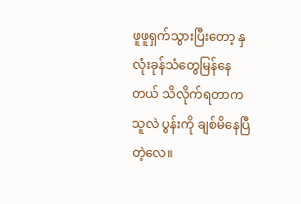ဖူဖူရှက်သွားပြီးတော့ နှလုံးခုန်သံတွေမြန်နေတယ် သိလိုက်ရတာက သူလဲ ပွန်းကို ချစ်မိနေပြီတဲ့လေ။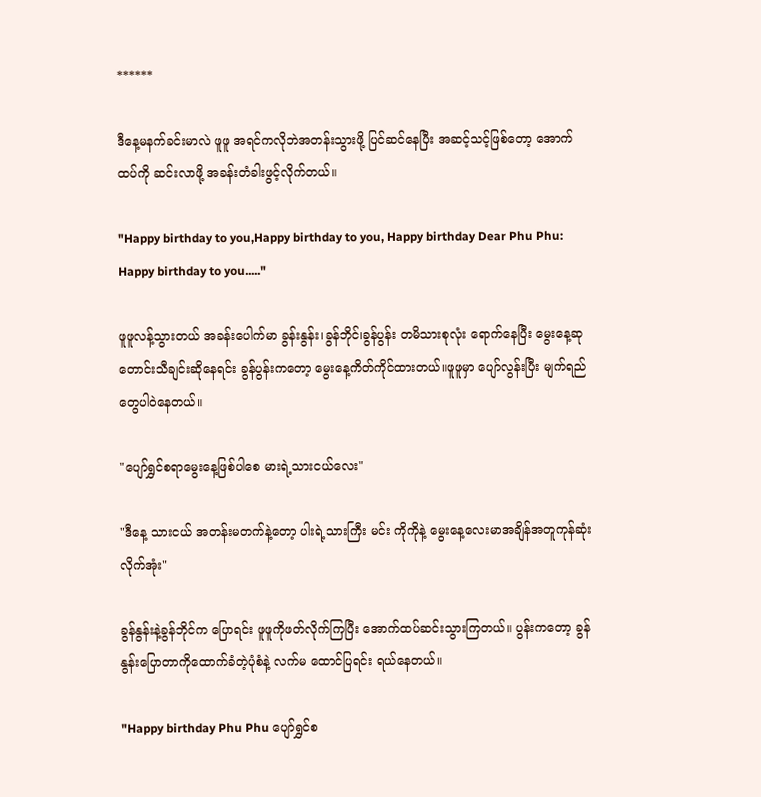******

ဒီနေ့မနက်ခင်းမာလဲ ဖူဖူ အရင်ကလိုဘဲအတန်းသွားဖို့ ပြင်ဆင်နေပြီး အဆင့်သင့်ဖြစ်တော့ အောက်ထပ်ကို ဆင်းလာဖို့ အခန်းတံခါးဖွင့်လိုက်တယ်။

"Happy birthday to you,Happy birthday to you, Happy birthday Dear Phu Phu: Happy birthday to you....."

ဖူဖူလန့်သွားတယ် အခန်းပေါက်မာ ခွန်းနွန်း၊ခွန်ဘိုင်၊ခွန်ပွန်း တမိသားစုလုံး ရောက်နေပြီး မွေးနေ့ဆုတောင်းသီချင်းဆိုနေရင်း ခွန်ပွန်းကတော့ မွေးနေ့ကိတ်ကိုင်ထားတယ်။ဖူဖူမှာ ပျော်လွန်းပြီး မျက်ရည်တွေပါဝဲနေတယ်။

"ပျော်ရွှင်စရာမွေးနေ့ဖြစ်ပါစေ မားရဲ့သားငယ်လေး"

"ဒီနေ့ သားငယ် အတန်းမတက်နဲ့တော့ ပါးရဲ့သားကြီး မင်း ကိုကိုနဲ့ မွေးနေ့လေးမာအချိန်အတူကုန်ဆုံးလိုက်အုံး"

ခွန်နွန်းနဲ့ခွန်ဘိုင်က ပြောရင်း ဖူဖူကိုဖတ်လိုက်ကြပြီး ‌အောက်ထပ်ဆင်းသွားကြတယ်။ ပွန်းက‌တော့ ခွန်နွန်းပြောတာကိုထောက်ခံတဲ့ပုံစံနဲ့ လက်မ ထောင်ပြရင်း ရယ်နေတယ်။

"Happy birthday Phu Phu ပျော်ရွှင်စ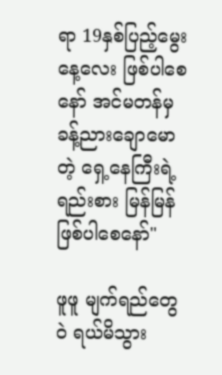ရာ 19နှစ်ပြည့်မွေးနေ့လေး ဖြစ်ပါစေနော် အင်မတန်မှခန့်ညားချောမောတဲ့‌ ရှေ့နေကြီးရဲ့ ရည်းစား မြန်မြန်ဖြစ်ပါစေနော်"

ဖူဖူ မျက်ရည်တွေဝဲ ရယ်မိသွား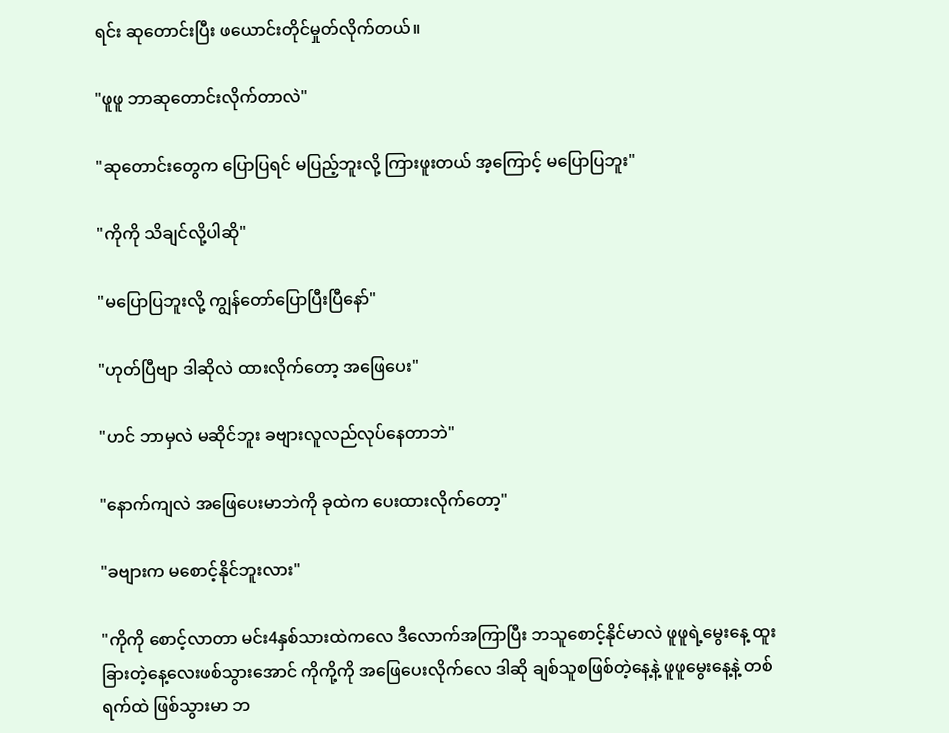ရင်း ဆုတောင်းပြီး ဖယောင်းတိုင်မှုတ်လိုက်တယ်။

"ဖူဖူ ဘာဆုတောင်းလိုက်တာလဲ"

"ဆုတောင်းတွေက ပြောပြရင် မပြည့်ဘူးလို့ ကြားဖူးတယ် အ့ကြောင့် မပြောပြဘူး"

"ကိုကို သိချင်လို့ပါဆို"

"မပြောပြဘူးလို့ ကျွန်တော်ပြောပြီးပြီနော်"

"ဟုတ်ပြီဗျာ ဒါဆိုလဲ ထားလိုက်တော့ အဖြေပေး"

"ဟင် ဘာမှလဲ မဆိုင်ဘူး ခဗျားလူလည်လုပ်နေတာဘဲ"

"နောက်ကျလဲ အဖြေပေးမာဘဲကို ခုထဲက ပေးထားလိုက်တော့"

"ခဗျားက မစောင့်နိုင်ဘူးလား"

"ကိုကို စောင့်လာတာ မင်း4နှစ်သားထဲကလေ ဒီလောက်အကြာပြီး ဘသူစောင့်နိုင်မာလဲ ဖူဖူရဲ့မွေးနေ့ ထူးခြားတဲ့နေ့လေးဖစ်သွားအောင် ကိုကို့ကို အဖြေပေးလိုက်လေ ဒါဆို ချစ်သူစဖြစ်တဲ့နေ့နဲ့ ဖူဖူမွေးနေ့နဲ့ တစ်ရက်ထဲ ဖြစ်သွားမာ ဘ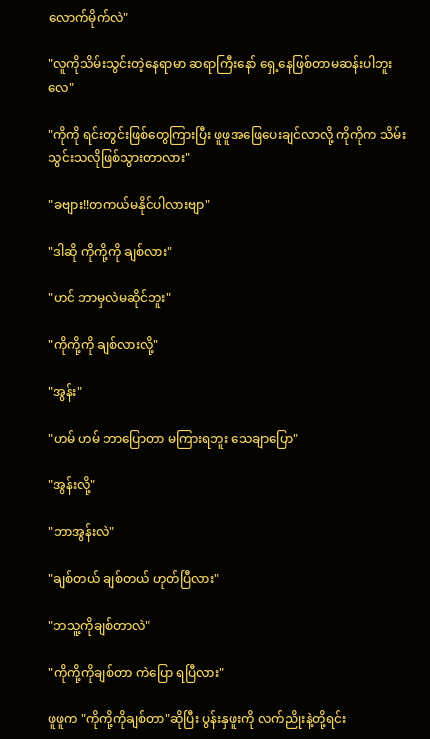လောက်မိုက်လဲ"

"လူကိုသိမ်းသွင်းတဲ့နေရာမာ ဆရာကြီးနော် ရှေ့နေဖြစ်တာမဆန်းပါဘူးလေ"

"ကိုကို ရင်းတွင်းဖြစ်‌တွေကြားပြီး ဖူဖူအဖြေပေးချင်လာလို့ ကိုကိုက သိမ်းသွင်းသလိုဖြစ်သွားတာလား"

"ခဗျား!!တကယ်မနိုင်ပါလားဗျာ"

"ဒါဆို ကိုကို့ကို ချစ်လား"

"ဟင် ဘာမှလဲမဆိုင်ဘူး"

"ကိုကို့ကို ချစ်လားလို့"

"အွန်း"

"ဟမ် ဟမ် ဘာပြောတာ မကြားရဘူး သေချာပြော"

"အွန်းလို့"

"ဘာအွန်းလဲ"

"ချစ်တယ် ချစ်တယ် ဟုတ်ပြီလား"

"ဘသူ့ကိုချစ်တာလဲ"

"ကိုကို့ကိုချစ်တာ ကဲပြော ရပြီလား"

ဖူဖူက "ကိုကို့ကိုချစ်တာ"ဆိုပြီး ပွန်းနှဖူးကို လက်ညိုးနဲ့တို့ရင်း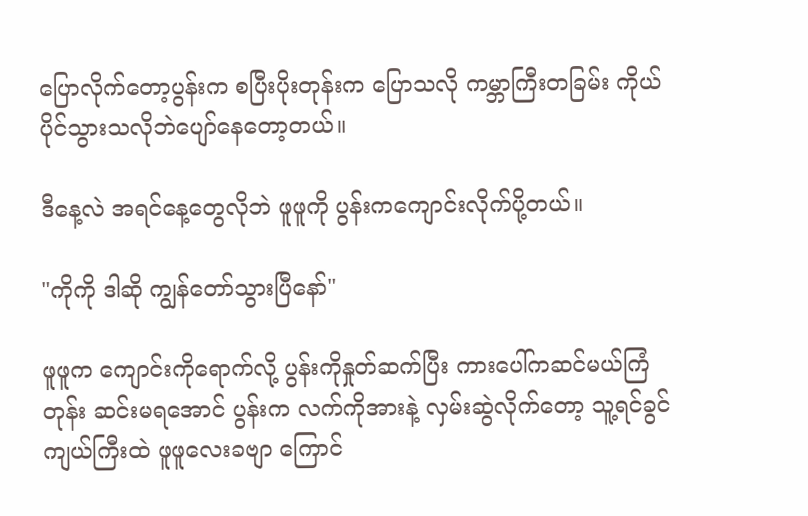ပြောလိုက်တော့ပွန်းက စပြီးပိုးတုန်းက ပြောသလို ကမ္ဘာကြီးတခြမ်း ကိုယ်ပိုင်သွားသလိုဘဲပျော်နေတော့တယ်။

ဒီနေ့လဲ အရင်နေ့တွေလိုဘဲ ဖူဖူကို ပွန်းကကျောင်းလိုက်ပို့တယ်။

"ကိုကို ဒါဆို ကျွန်တော်သွားပြီနော်"

ဖူဖူက ကျောင်းကိုရောက်လို့ ပွန်းကိုနှုတ်ဆက်ပြီး ကားပေါ်ကဆင်မယ်ကြံတုန်း ဆင်းမရအောင် ပွန်းက လက်ကိုအားနဲ့ လှမ်းဆွဲလိုက်တော့ သူ့ရင်ခွင်ကျယ်ကြီးထဲ ဖူဖူလေးခဗျာ ကြောင်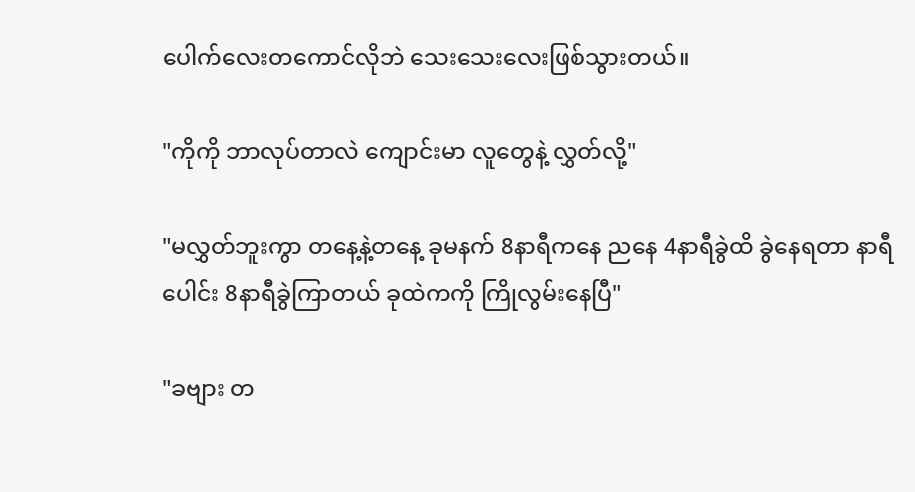ပေါက်လေးတကောင်လိုဘဲ သေး‌သေးလေးဖြစ်သွားတယ်။

"ကိုကို ဘာလုပ်တာလဲ ကျောင်းမာ လူတွေနဲ့ လွှတ်လို့"

"မလွှတ်ဘူးကွာ တနေ့နဲ့တနေ့ ခုမနက် 8နာရီကနေ ညနေ 4နာရီခွဲထိ ခွဲနေရတာ နာရီပေါင်း 8နာရီခွဲကြာတယ် ခုထဲကကို ကြိုလွမ်းနေပြီ"

"ခဗျား တ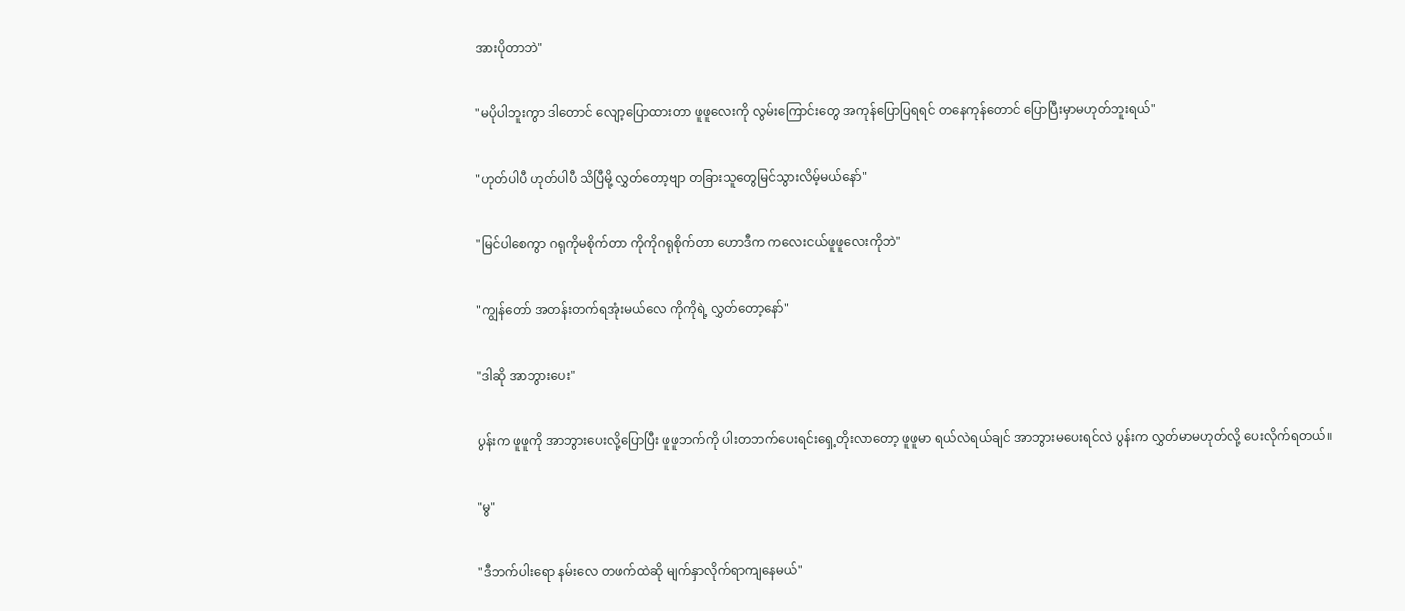အားပိုတာဘဲ"

"မပိုပါဘူးကွာ ဒါတောင် လျော့ပြောထားတာ ဖူဖူလေးကို လွမ်းကြောင်းတွေ အကုန်ပြောပြရရင် တနေကုန်တောင် ပြောပြီးမှာမဟုတ်ဘူးရယ်"

"ဟုတ်ပါပီ ဟုတ်ပါပီ သိပြီမို့ လွှတ်တော့ဗျာ တခြားသူတွေမြင်သွားလိမ့်မယ်နော်"

"မြင်ပါစေကွာ ဂရုကိုမစိုက်တာ ကိုကိုဂရုစိုက်တာ ဟောဒီက ကလေးငယ်ဖူဖူလေးကိုဘဲ"

"ကျွန်တော် အတန်းတက်ရအုံးမယ်လေ ကိုကိုရဲ့ လွှတ်တော့နော်"

"ဒါဆို အာဘွားပေး"

ပွန်းက ဖူဖူကို အာဘွားပေးလို့ပြောပြီး ဖူဖူဘက်ကို ပါးတဘက်ပေးရင်းရှေ့တိုးလာတော့ ဖူဖူမာ ရယ်လဲရယ်ချင် အာဘွားမပေးရင်လဲ ပွန်းက လွှတ်မာမဟုတ်လို့ ပေးလိုက်ရတယ်။

"မွ"

"ဒီဘက်ပါးရော နမ်းလေ တဖက်ထဲဆို မျက်နှာလိုက်ရာကျနေမယ်"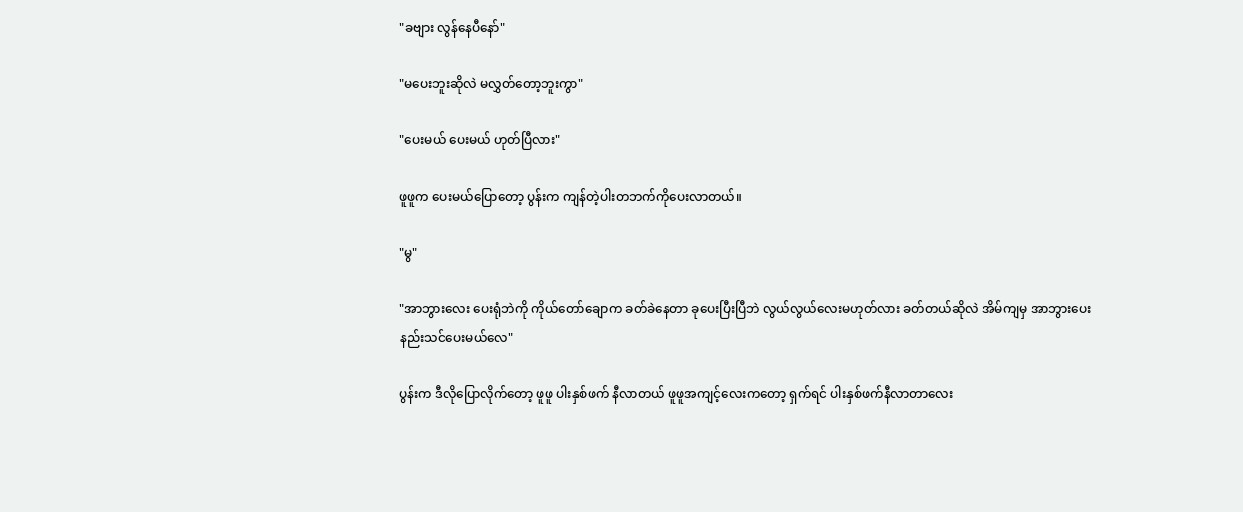"ခဗျား လွန်နေပီနော်"

"မပေးဘူးဆိုလဲ မလွှတ်တော့ဘူးကွာ"

"ပေးမယ် ပေးမယ် ဟုတ်ပြီလား"

ဖူဖူက ပေးမယ်ပြောတော့ ပွန်းက ကျန်တဲ့ပါးတဘက်ကိုပေးလာတယ်။

"မွ"

"အာဘွားလေး ပေးရုံဘဲကို ကိုယ်တော်ချောက ခတ်ခဲနေ‌တာ ခုပေးပြီးပြီဘဲ လွယ်လွယ်လေးမဟုတ်လား ခတ်တယ်ဆိုလဲ အိမ်ကျမှ အာဘွားပေးနည်းသင်ပေးမယ်လေ"

ပွန်းက ဒီလိုပြောလိုက်တော့ ဖူဖူ ပါးနှစ်ဖက် နီလာတယ် ဖူဖူအကျင့်လေးကတော့ ရှက်ရင် ပါးနှစ်ဖက်နီလာတာလေး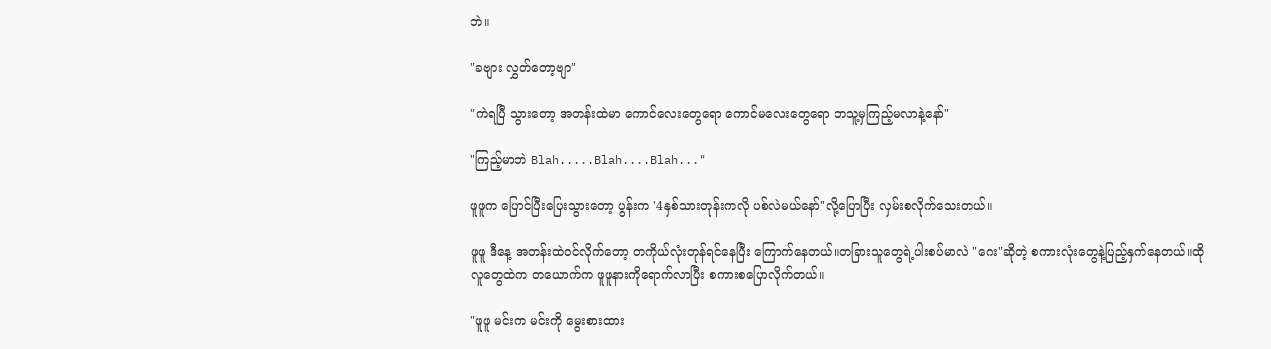ဘဲ။

"ခဗျား လွှတ်တော့ဗျာ"

"ကဲရပြီ သွားတော့ အတန်းထဲမာ ကောင်လေးတွေရော ကောင်မလေးတွေရော ဘသူ့မှကြည့်မလာနဲ့နော်"

"ကြည့်မာဘဲ Blah.....Blah....Blah..."

ဖူဖူက ပြောင်ပြီးပြေးသွားတော့ ပွန်းက '4နှစ်သားတုန်းကလို ပစ်လဲမယ်‌နော်"လို့ပြောပြီး လှမ်းစလိုက်သေးတယ်။

ဖူဖူ ဒီနေ့ ‌အတန်းထဲ၀င်လိုက်တော့ တကိုယ်လုံးတုန်ရင်နေပြီး ကြောက်နေတယ်။တခြားသူတွေရဲ့ပါးစပ်မာလဲ "ဂေး"ဆိုတဲ့ စကားလုံးတွေနဲ့ပြည့်နှက်နေတယ်။ထိုလူတွေထဲက တယောက်က ဖူဖူနားကိုရောက်လာပြီး စကားစပြောလိုက်တယ်။

"ဖူဖူ မင်းက မင်းကို မွေးစားထား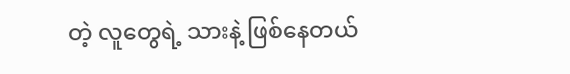တဲ့ လူတွေရဲ့ သားနဲ့ ဖြစ်နေတယ်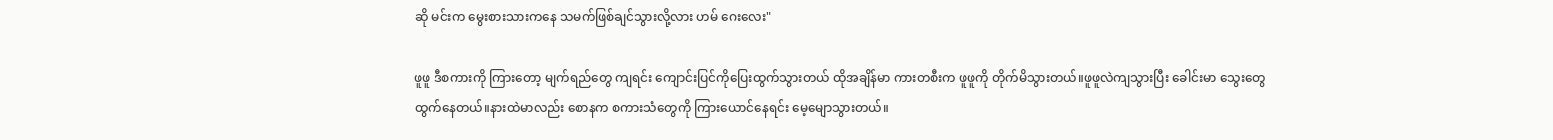ဆို မင်းက မွေးစားသားကနေ သမက်ဖြစ်ချင်သွားလို့လား ဟမ် ဂေးလေး"

ဖူဖူ ဒီစကားကို ကြားတော့ မျက်ရည်တွေ ကျရင်း ကျောင်းပြင်ကိုပြေးထွက်သွားတယ် ထိုအချိန်မာ ကားတစီးက ဖူဖူကို တိုက်မိသွားတယ်။ဖူဖူလဲကျသွားပြီး ခေါင်းမာ သွေးတွေထွက်နေတယ်။နားထဲမာ‌လည်း စောနက စကားသံတွေကို ကြားယောင်နေရင်း မေ့မျောသွားတယ်။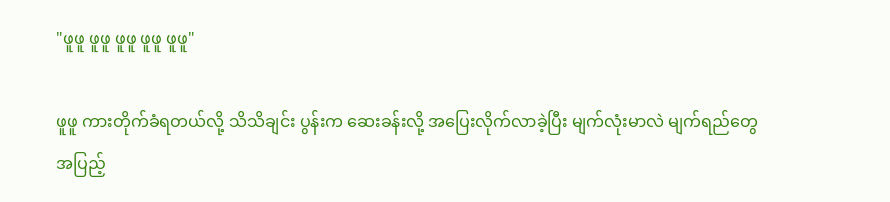"ဖူဖူ ဖူဖူ ဖူဖူ ဖူဖူ ဖူဖူ"

ဖူဖူ ကားတိုက်ခံရတယ်လို့ သိသိချင်း ပွန်းက ဆေးခန်းလို့ အပြေးလိုက်လာခဲ့ပြီး မျက်လုံးမာလဲ မျက်ရည်တွေအပြည့်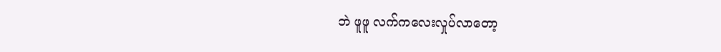ဘဲ ဖူဖူ လက်ကလေးလှုပ်လာတော့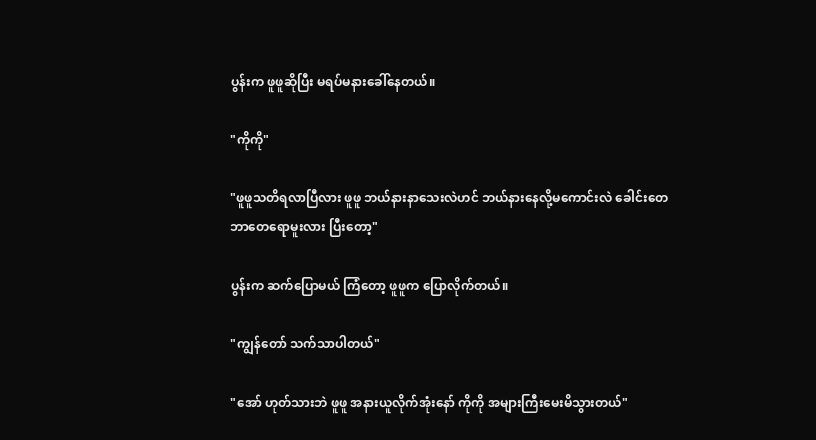ပွန်းက ဖူဖူဆိုပြီး မရပ်မနားခေါ်နေတယ်။

"ကိုကို"

"ဖူဖူသတိရလာပြီလား ဖူဖူ ဘယ်နားနာ‌သေးလဲဟင် ဘယ်‌နားနေလို့မကောင်းလဲ ခေါင်းတေဘာတေရောမူးလား ပြီးတော့"

ပွန်းက ဆက်ပြောမယ် ကြံတော့ ဖူဖူက ပြောလိုက်တယ်။

"ကျွန်တော် သက်သာပါတယ်"

"အော် ဟုတ်သားဘဲ ဖူဖူ အနားယူလိုက်အုံးနော် ကိုကို အများကြီးမေးမိသွားတယ်"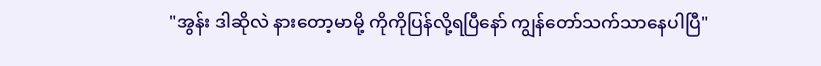"အွန်း ဒါဆိုလဲ နားတော့မာမို့ ကိုကိုပြန်လို့ရပြီနော် ကျွန်တော်သက်သာနေပါပြီ"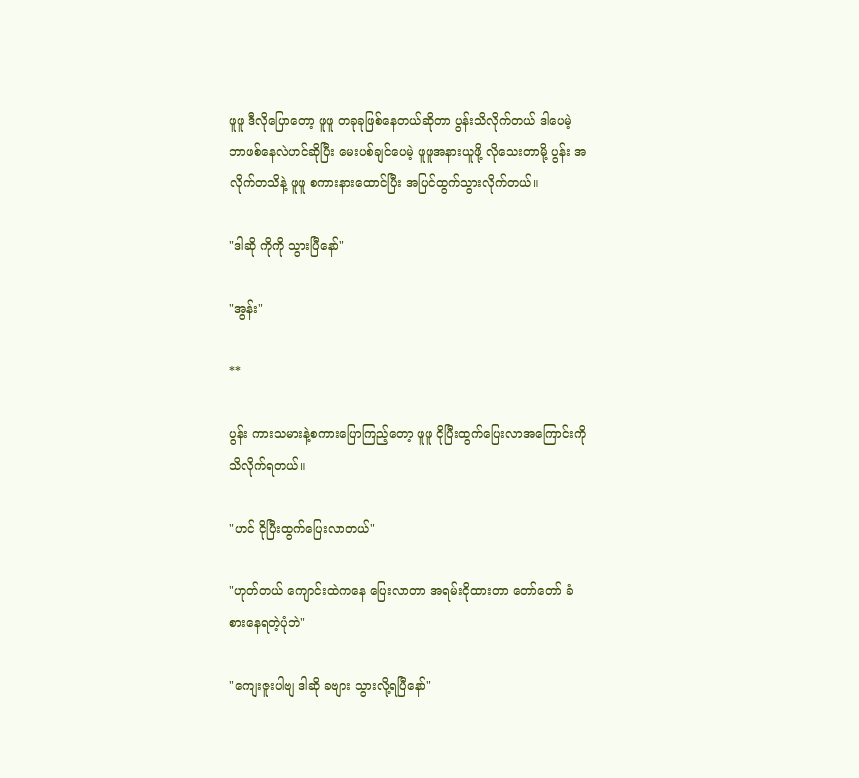ဖူဖူ ဒီလိုပြောတော့ ဖူဖူ တခုခုဖြစ်နေတယ်ဆိုတာ ပွန်းသိလိုက်တယ် ဒါပေမဲ့ ဘာဖစ်နေလဲဟင်ဆိုပြီး မေးပစ်ချင်ပေမဲ့ ဖူဖူအနားယူဖို့ လိုသေးတာမို့ ပွန်း အလိုက်တသိနဲ့ ဖူဖူ စကားနားထောင်ပြီး အပြင်ထွက်သွားလိုက်တယ်။

"ဒါဆို ကိုကို သွားပြီနော်"

"အွန်း"

**

ပွန်း ကားသမားနဲ့စကားပြောကြည့်တော့ ဖူဖူ ငိုပြီးထွက်ပြေးလာအကြောင်းကို သိလိုက်ရတယ်။

"ဟင် ငိုပြီးထွက်ပြေးလာတယ်"

"ဟုတ်တယ် ကျောင်းထဲကနေ ပြေးလာတာ အရမ်းငိုထားတာ တော်တော် ခံစားနေရတဲ့ပုံဘဲ"

"ကျေးဇူးပါဗျ ဒါဆို ခဗျား သွားလို့ရပြီနော်"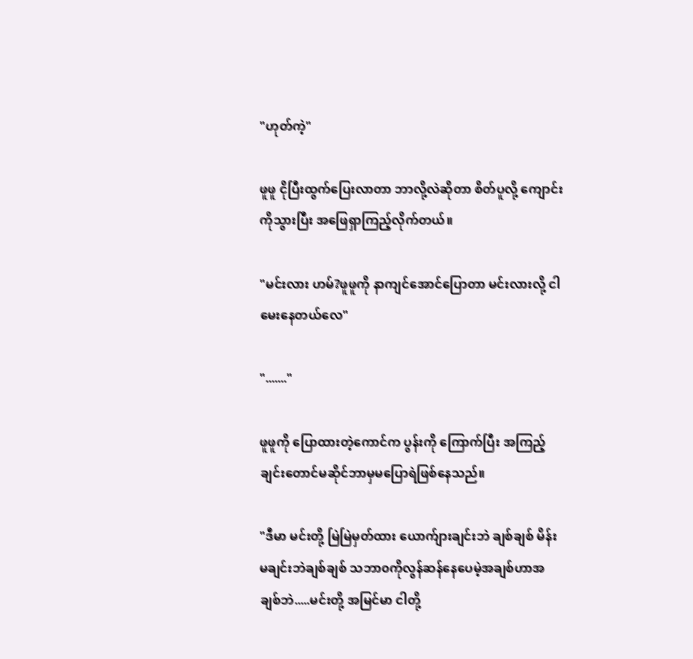"ဟုတ်ကဲ့"

ဖူဖူ ငိုပြီးထွက်ပြေးလာတာ ဘာလို့လဲဆိုတာ စိတ်ပူလို့ ကျောင်းကိုသွားပြီး အဖြေရှာကြည့်လိုက်တယ်။

"မင်းလား ဟမ်?ဖူဖူကို နာကျင်အောင်ပြောတာ မင်းလားလို့ ငါမေးနေတယ်လေ"

"......."

ဖူဖူကို ပြောထားတဲ့ကောင်က ပွန်းကို ကြောက်ပြီး အကြည့်ချင်းတောင်မဆိုင်ဘာမှမပြောရဲဖြစ်နေသည်။

"ဒီမာ မင်းတို့ မြဲမြဲမှတ်ထား ယောက်ျားချင်းဘဲ ချစ်ချစ် မိန်းမချင်းဘဲချစ်ချစ် သဘာ၀ကိုလွန်ဆန်‌နေပေမဲ့အချစ်ဟာအချစ်ဘဲ.....မင်းတို့ အမြင်မာ ငါတို့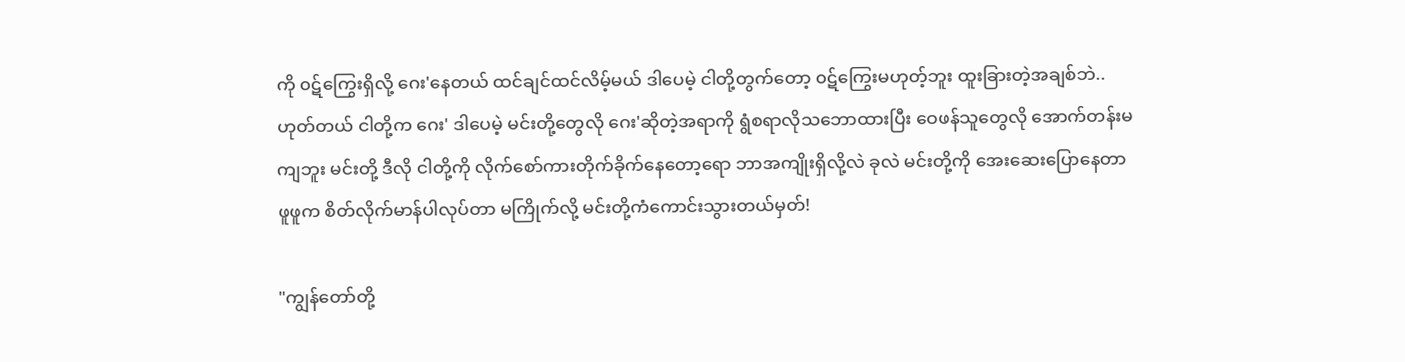ကို ၀ဋ်ကြွေးရှိလို့ ဂေး'နေတယ် ထင်ချင်ထင်လိမ့်မယ် ဒါပေမဲ့ ငါတို့တွက်တော့ ၀ဋ်ကြွေးမဟုတ့်ဘူး ထူးခြားတဲ့အချစ်ဘဲ..ဟုတ်တယ် ငါတို့က ဂေး' ဒါပေမဲ့ မင်းတို့တွေလို ဂေး'ဆိုတဲ့အရာကို ရွံစရာလိုသဘောထားပြီး ဝေဖန်သူတွေလို အောက်တန်းမကျဘူး မင်းတို့ ဒီလို ငါတို့ကို လိုက်စော်ကားတိုက်ခိုက်နေတော့ရော ဘာအကျိုးရှိလို့လဲ ခုလဲ မင်းတို့ကို အေးဆေးပြောနေတာ ဖူဖူက စိတ်လိုက်မာန်ပါလုပ်တာ မကြိုက်လို့ မင်းတို့ကံကောင်းသွားတယ်မှတ်!

"ကျွန်တော်တို့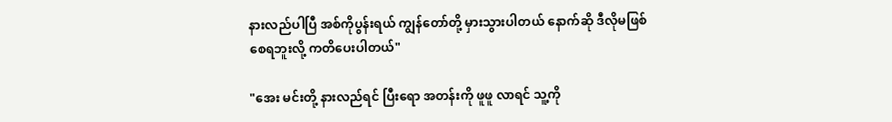နားလည်ပါပြီ အစ်ကိုပွန်းရယ် ကျွန်တော်တို့ မှားသွားပါတယ် နောက်ဆို ဒီလိုမဖြစ်စေရဘူးလို့ ကတိပေးပါတယ်"

"အေး မင်းတို့ နားလည်ရင် ပြီးရော အတန်းကို ဖူဖူ လာရင် သူ့ကို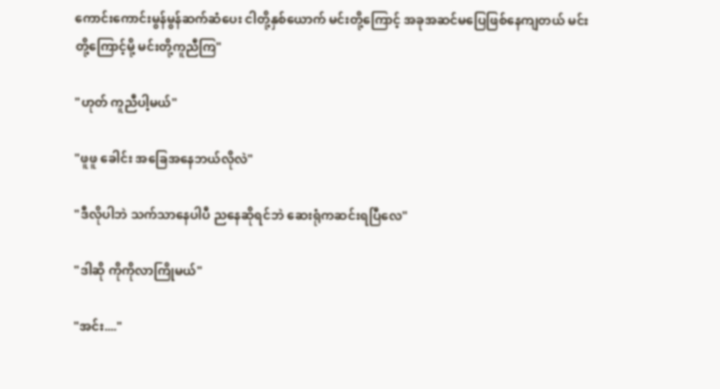ကောင်းကောင်းမွန်မွန်ဆက်ဆံပေး ငါတို့နှစ်‌ယောက် မင်းတို့ကြောင့် အခုအဆင်မပြေဖြစ်နေကျတယ် မင်းတို့‌ကြောင့်မို့ မင်းတို့ကူညီကြ"

"ဟုတ် ကူညီပါ့မယ်"

"ဖူဖူ ခေါင်း အခြေအနေဘယ်လိုလဲ"

"ဒီလိုပါဘဲ သက်သာနေပါပီ ညနေဆိုရင်ဘဲ ဆေးရုံကဆင်းရပြီလေ"

"ဒါဆို ကိုကိုလာကြိုမယ်"

"အင်း...."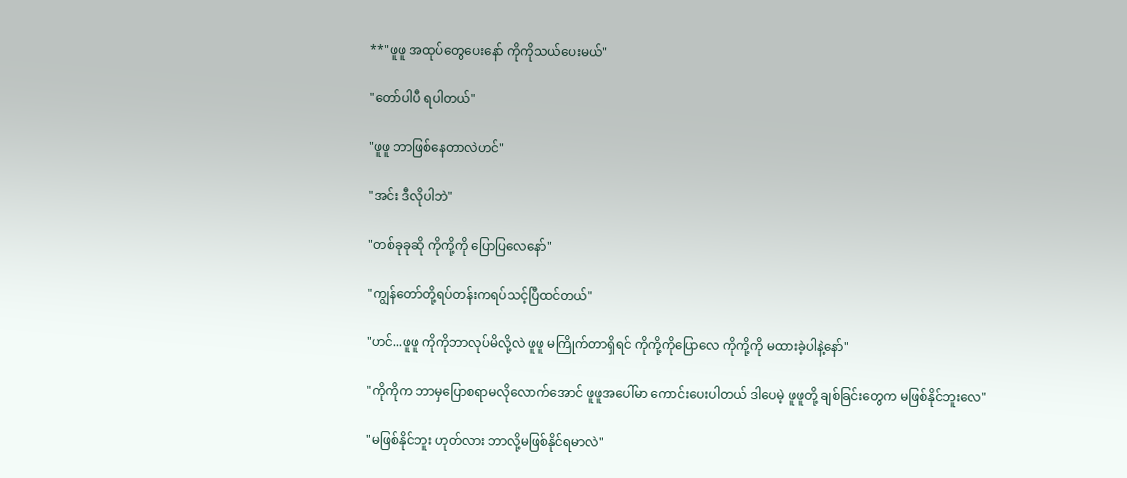**"ဖူဖူ အထုပ်တွေပေးနော် ကိုကိုသယ်ပေး‌မယ်"

"တော်ပါပီ ရပါတယ်"

"ဖူဖူ ဘာဖြစ်နေတာလဲဟင်"

"အင်း ဒီလိုပါဘဲ"

"တစ်ခုခုဆို ကိုကို့ကို ပြောပြလေနော်"

"ကျွန်တော်တို့ရပ်တန်းကရပ်သင့်ပြီထင်တယ်"

"ဟင်...ဖူဖူ ကိုကိုဘာလုပ်မိလို့လဲ ဖူဖူ မကြိုက်တာရှိရင် ကိုကို့ကိုပြောလေ ကိုကို့ကို မထားခဲ့ပါနဲ့နော်"

"ကိုကိုက ဘာမှပြောစရာမလိုလောက်အောင် ဖူဖူအပေါ်မာ ကောင်းပေးပါတယ် ဒါပေမဲ့ ဖူဖူတို့ ချစ်ခြင်းတွေက မဖြစ်နိုင်‌ဘူးလေ"

"မဖြစ်နိုင်ဘူး ဟုတ်လား ဘာလို့မဖြစ်နိုင်ရမာလဲ"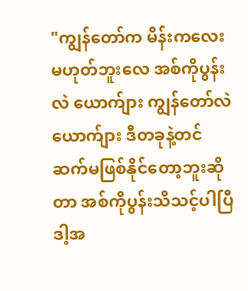"ကျွန်တော်က မိန်းကလေး မဟုတ်ဘူးလေ အစ်ကိုပွန်းလဲ ယောက်ျား ကျွန်တော်လဲ‌ ယောက်ျား ဒီတခုနဲ့တင် ဆက်မဖြစ်နိုင်တော့ဘူးဆိုတာ အစ်ကိုပွန်းသိသင့်ပါပြီ ဒါ့အ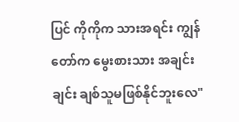ပြင် ကိုကိုက သားအရင်း ကျွန်တော်က မွေးစားသား အချင်းချင်း ချစ်သူမဖြစ်နိုင်ဘူးလေ"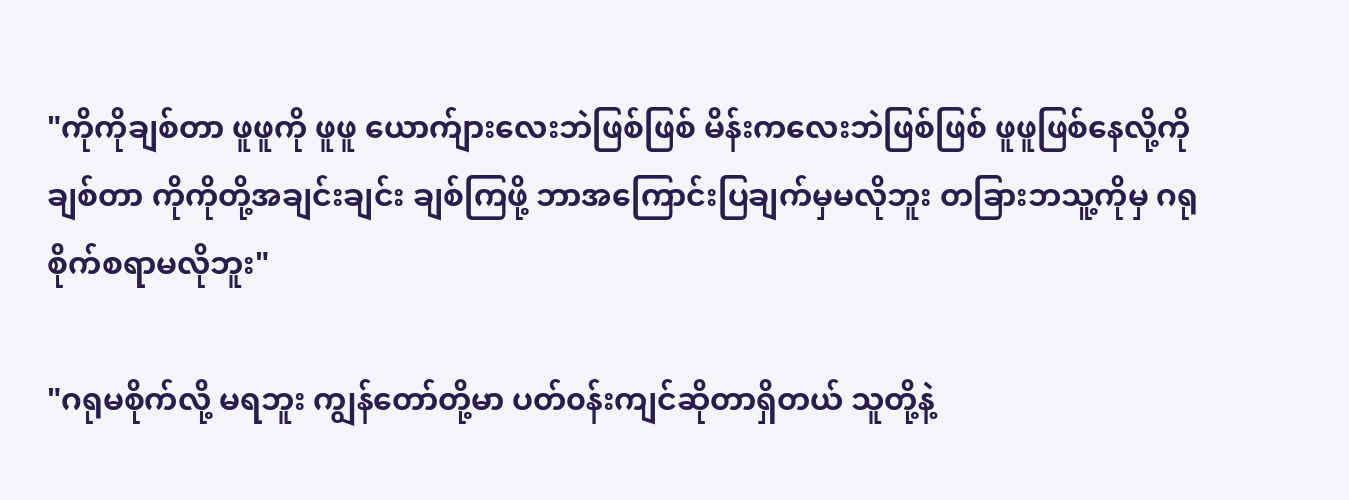"ကိုကိုချစ်တာ ဖူဖူကို ဖူဖူ ယောက်ျားလေးဘဲဖြစ်ဖြစ် မိန်းကလေးဘဲဖြစ်ဖြစ် ဖူဖူဖြစ်နေ‌လို့ကိုချစ်တာ ကိုကိုတို့အချင်းချင်း ချစ်ကြဖို့ ဘာအကြောင်းပြချက်မှမလိုဘူး တခြားဘသူ့ကိုမှ ဂရုစိုက်စရာမလိုဘူး"

"ဂရုမစိုက်လို့ မရဘူး ကျွန်တော်တို့မာ ပတ်၀န်းကျင်ဆိုတာရှိတယ် သူတို့နဲ့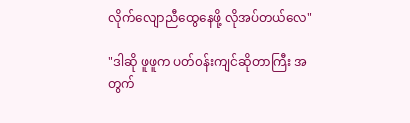လိုက်လျောညီထွေနေဖို့ လိုအပ်တယ်လေ"

"ဒါဆို ဖူဖူက ပတ်၀န်းကျင်ဆိုတာကြီး အတွက်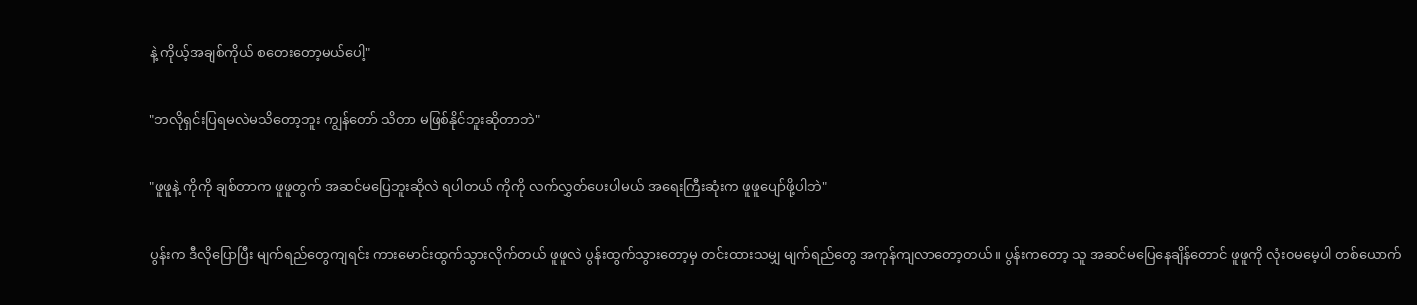နဲ့ ကိုယ့်အချစ်ကိုယ် စတေးတော့မယ်ပေါ့"

"ဘလိုရှင်းပြရမလဲမသိတော့ဘူး ကျွန်တော် သိတာ မဖြစ်နိုင်ဘူးဆိုတာဘဲ"

"ဖူဖူနဲ့ ကိုကို ချစ်တာက ဖူဖူတွက် အဆင်မပြေဘူးဆိုလဲ ရပါတယ် ကိုကို လက်လွှတ်ပေးပါမယ် အရေးကြီးဆုံးက ဖူဖူပျော်ဖို့ပါဘဲ"

ပွန်းက ဒီလိုပြောပြီး မျက်ရည်တွေကျရင်း ကားမောင်းထွက်သွားလိုက်တယ် ဖူဖူလဲ ပွန်းထွက်သွားတော့မှ တင်းထားသမျှ မျက်ရည်တွေ အကုန်ကျလာတော့တယ်။ ပွန်းကတော့ သူ အဆင်မပြေနေချိန်တောင် ဖူဖူကို လုံး၀မမေ့ပါ တစ်ယောက်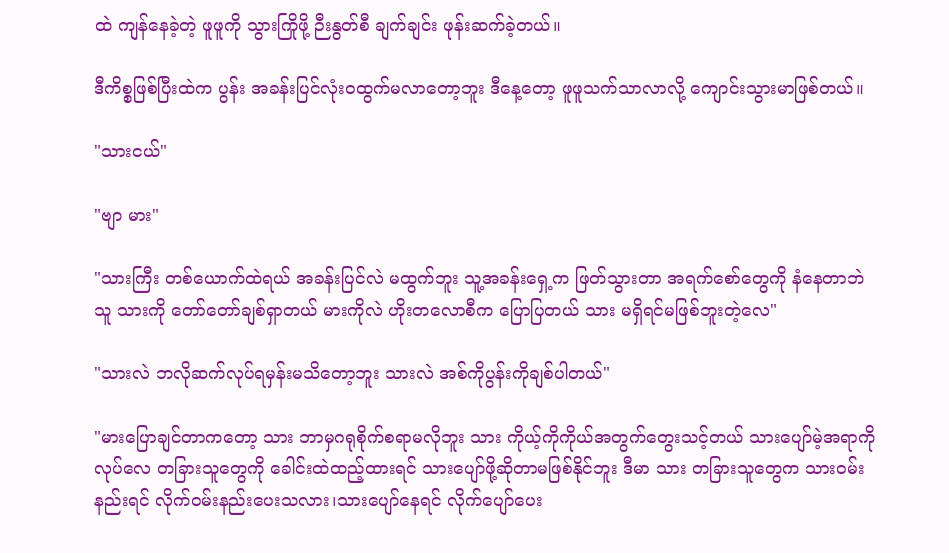ထဲ ကျန်နေခဲ့တဲ့ ဖူဖူကို သွားကြိုဖို့ ဉီးနွတ်စီ ချက်ချင်း ဖုန်းဆက်ခဲ့တယ်။

ဒီကိစ္စဖြစ်ပြီးထဲက ပွန်း အခန်းပြင်လုံး၀ထွက်မလာတော့ဘူး ဒီနေ့တော့ ဖူဖူသက်သာလာလို့ ကျောင်းသွားမာဖြစ်တယ်။

"သားငယ်"

"ဗျာ မား"

"သားကြီး တစ်ယောက်ထဲရယ် အခန်းပြင်လဲ မထွက်ဘူး သူ့အခန်းရှေ့က ဖြတ်သွားတာ အရက်စော်တွေကို နံနေတာဘဲ သူ သားကို တော်တော်ချစ်ရှာတယ် မားကိုလဲ ဟိုးတလောစီက ပြောပြတယ် သား မရှိရင်မဖြစ်ဘူးတဲ့လေ"

"သားလဲ ဘလိုဆက်လုပ်ရမှန်းမသိတော့ဘူး သားလဲ အစ်ကိုပွန်းကိုချစ်ပါတယ်"

"မားပြောချင်တာကတော့ သား ဘာမှဂရုစိုက်စရာမလိုဘူး သား ကိုယ့်ကိုကိုယ်အတွက်တွေးသင့်တယ် သားပျော်မဲ့အရာကိုလုပ်လေ တခြားသူတွေကို ခေါင်း‌ထဲထည့်ထားရင် သားပျော်ဖို့ဆိုတာမဖြစ်နိုင်ဘူး ဒီမာ သား တခြားသူတွေက သား၀မ်းနည်းရင် လိုက်၀မ်းနည်းပေးသလား၊သားပျော်နေရင် လိုက်ပျော်ပေး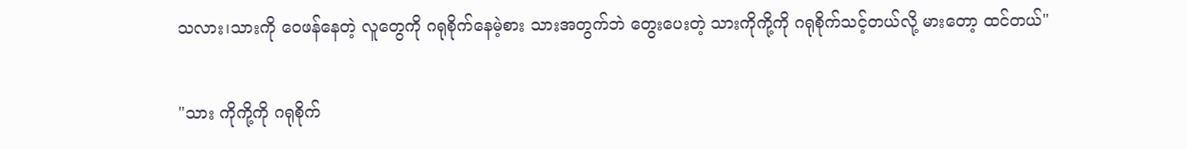သ‌လား၊သားကို ဝေဖန်နေတဲ့ လူတွေကို ဂရုစိုက်နေမဲ့စား သားအတွက်ဘဲ တွေးပေးတဲ့ သားကိုကို့ကို ဂရုစိုက်သင့်တယ်လို့ မားတော့ ထင်တယ်"

"သား ကိုကို့ကို ဂရုစိုက်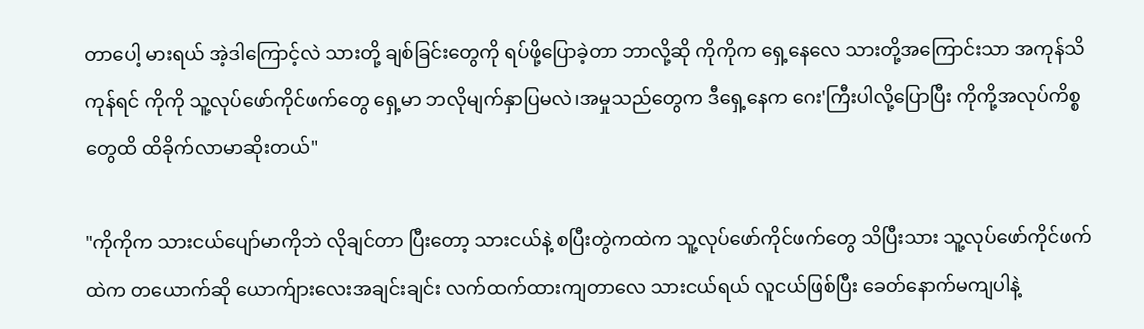တာပေါ့ မားရယ် အဲ့ဒါကြောင့်လဲ သားတို့ ချစ်ခြင်းတွေကို ရပ်ဖို့ပြောခဲ့တာ ဘာလို့ဆို ကိုကိုက ရှေ့နေလေ သားတို့အကြောင်းသာ အကုန်သိကုန်ရင် ကိုကို သူ့လုပ်ဖော်ကိုင်ဖက်တွေ ရှေ့မာ ဘလိုမျက်နှာပြမလဲ၊အမှုသည်တွေက ဒီရှေ့နေက ဂေး'ကြီးပါလို့ပြောပြီး ကိုကို့အလုပ်ကိစ္စတွေထိ ထိခိုက်လာမာဆိုးတယ်"

"ကိုကိုက သားငယ်ပျော်မာကိုဘဲ လိုချင်တာ ပြီးတော့ သားငယ်နဲ့ စပြီးတွဲကထဲက သူ့လုပ်ဖော်ကိုင်ဖက်တွေ သိပြီးသား သူ့လုပ်ဖော်ကိုင်ဖက်ထဲက တယောက်ဆို ယောက်ျားလေးအချင်းချင်း လက်ထက်ထားကျတာလေ သားငယ်ရယ် လူငယ်ဖြစ်ပြီး ခေတ်နောက်မကျပါနဲ့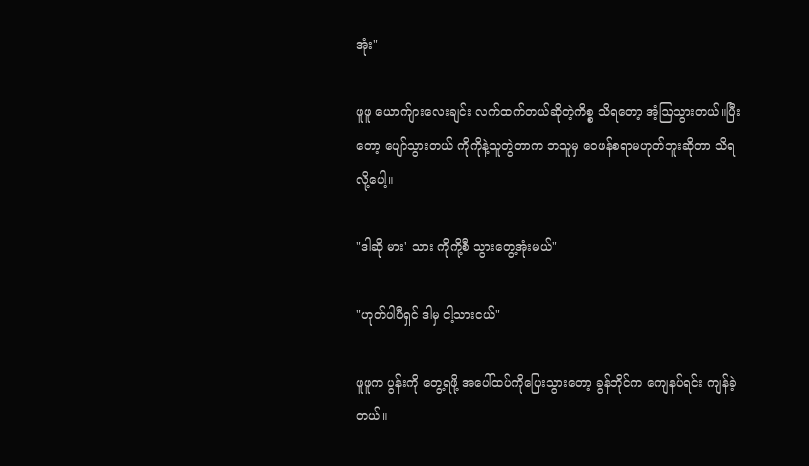အုံး"

ဖူဖူ ယောက်ျားလေးချင်း လက်ထက်တယ်ဆိုတဲ့ကိစ္စ သိရတော့ အံ့ဩသွားတယ်။ပြီးတော့ ပျော်သွားတယ် ကိုကိုနဲ့သူတွဲတာက ဘသူမှ ဝေဖန်စရာမဟုတ်ဘူးဆိုတာ သိရလို့ပေါ့။

"ဒါဆို မား' သား ကိုကို့စီ သွားတွေ့အုံးမယ်"

"ဟုတ်ပါပီရှင် ဒါမှ ငါ့သားငယ်"

ဖူဖူက ပွန်းကို တွေ့ရဖို့ အပေါ်ထပ်ကိုပြေးသွားတော့ ခွန်ဘိုင်က ကျေနပ်ရင်း ကျန်ခဲ့တယ်။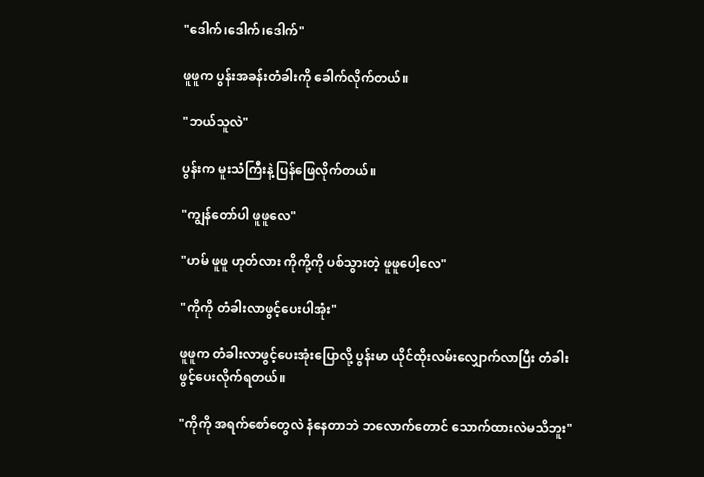"ဒေါက်၊ဒေါက်၊ဒေါက်"

ဖူဖူက ပွန်းအခန်းတံခါးကို ခေါက်လိုက်တယ်။

"ဘယ်သူလဲ"

ပွန်းက မူးသံကြီးနဲ့ ပြန်ဖြေလိုက်တယ်။

"ကျွန်တော်ပါ ဖူဖူလေ"

"ဟမ် ဖူဖူ ဟုတ်လား ကိုကို့ကို ပစ်သွားတဲ့ ဖူဖူပေါ့လေ"

"ကိုကို တံခါးလာဖွင့်ပေးပါအုံး"

ဖူဖူက တံခါးလာဖွင့်ပေးအုံးပြောလို့ ပွန်းမာ ယိုင်ထိုးလမ်းလျှောက်လာပြီး တံခါးဖွင့်ပေးလိုက်ရတယ်။

"ကိုကို အရက်စော်တွေလဲ ‌နံနေတာဘဲ ဘလောက်တောင် သောက်ထားလဲမသိဘူး"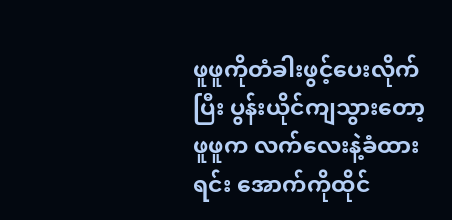ဖူဖူကိုတံခါးဖွင့်ပေးလိုက်ပြီး ပွန်းယိုင်ကျသွားတော့ ဖူဖူက လက်လေးနဲ့ခံထားရင်း ‌အောက်ကိုထိုင်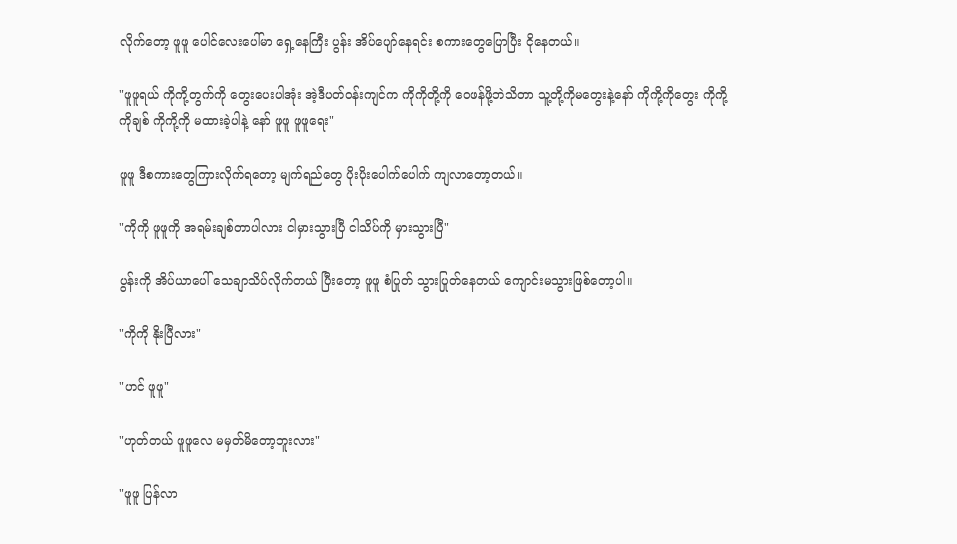လိုက်တော့ ဖူဖူ ပေါင်လေးပေါ်မာ ရှေ့နေကြီး ပွန်း အိပ်ပျော်နေရင်း စကားတွေပြောပြီး ငိုနေတယ်။

"ဖူဖူရယ် ကိုကို့တွက်ကို တွေးပေးပါအုံး အဲ့ဒီပတ်၀န်းကျင်က ကိုကိုတို့ကို ဝေဖန်ဖို့ဘဲသိတာ သူ့တို့ကိုမတွေးနဲ့နော် ကိုကို့ကိုတွေး ကိုကို့ကိုချစ် ကိုကို့ကို မထားခဲ့ပါနဲ့ နော် ဖူဖူ ဖူဖူရေး"

ဖူဖူ ဒီစကားတွေကြားလိုက်ရတော့ မျက်ရည်တွေ ပိုးပိုးပေါက်ပေါက် ကျလာတော့တယ်။

"ကိုကို ဖူဖူကို အရမ်းချစ်တာပါလား ငါမှားသွားပြီ ငါသိပ်ကို မှားသွားပြီ"

ပွန်းကို အိပ်ယာပေါ် သေချာသိပ်လိုက်တယ် ပြီးတော့ ဖူဖူ စံပြုတ် သွားပြုတ်နေတယ် ကျောင်းမသွားဖြစ်တော့ပါ။

"ကိုကို နိုးပြီလား"

"ဟင် ဖူဖူ"

"ဟုတ်တယ် ဖူဖူလေ မမှတ်မိတော့ဘူးလား"

"ဖူဖူ ပြန်လာ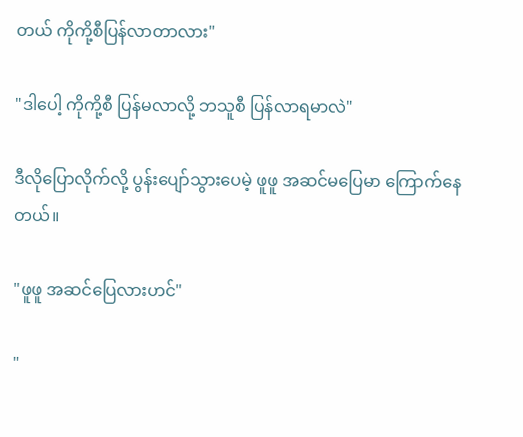တယ် ကိုကို့စီပြန်လာတာလား"

"ဒါပေါ့ ကိုကို့စီ ပြန်မလာလို့ ဘသူစီ ပြန်လာရမာလဲ"

ဒီလိုပြောလိုက်လို့ ပွန်းပျော်သွားပေမဲ့ ဖူဖူ အဆင်မပြေမာ ကြောက်နေတယ်။

"ဖူဖူ အဆင်ပြေလားဟင်"

"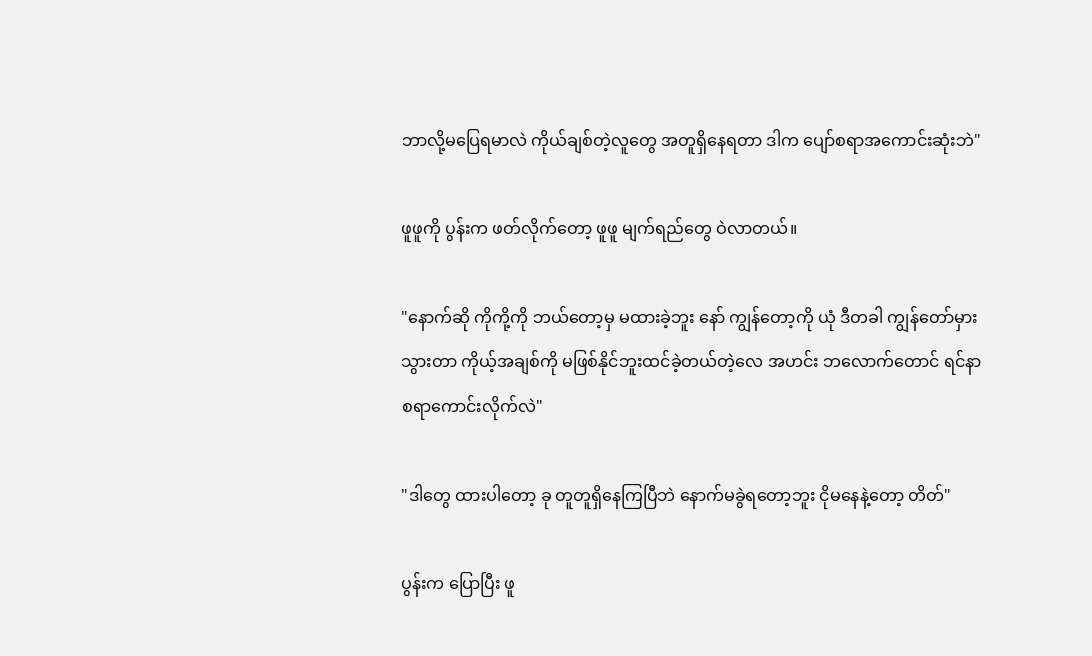ဘာလို့မပြေရမာလဲ ကိုယ်ချစ်တဲ့လူတွေ အတူရှိနေရတာ ဒါက ပျော်စရာအကောင်းဆုံးဘဲ"

ဖူဖူကို ပွန်းက ဖတ်လိုက်တော့ ဖူဖူ မျက်ရည်တွေ ဝဲလာတယ်။

"နောက်ဆို ကိုကို့ကို ဘယ်တော့မှ မထားခဲ့ဘူး နော် ကျွန်တော့ကို ယုံ ဒီတခါ ကျွန်တော်မှားသွားတာ ကိုယ့်အချစ်ကို မဖြစ်နိုင်ဘူးထင်ခဲ့တယ်တဲ့လေ အဟင်း ဘလောက်တောင် ရင်နာစရာကောင်းလိုက်လဲ"

"ဒါတွေ ထားပါတော့ ခု တူတူရှိနေကြပြီဘဲ နောက်မခွဲရတော့ဘူး ငိုမနေနဲ့တော့ တိတ်"

ပွန်းက ပြောပြီး ဖူ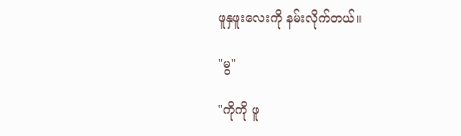ဖူနှဖူးလေးကို နမ်းလိုက်တယ်။

"မွ"

"ကိုကို ဖူ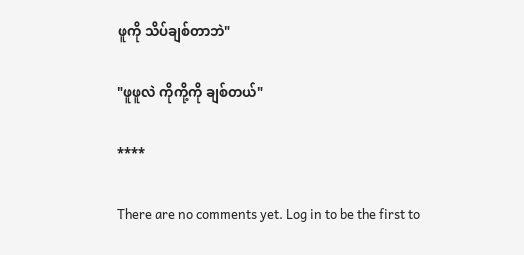ဖူကို သိပ်ချစ်တာဘဲ"

"ဖူဖူလဲ ကိုကို့ကို ချစ်တယ်"

****

There are no comments yet. Log in to be the first to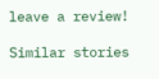leave a review!

Similar stories